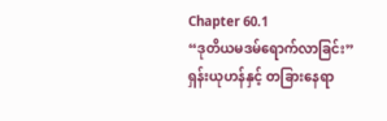Chapter 60.1
“ဒုတိယမဒမ်ရောက်လာခြင်း”
ရှန်းယုဟန်နှင့် တခြားနေရာ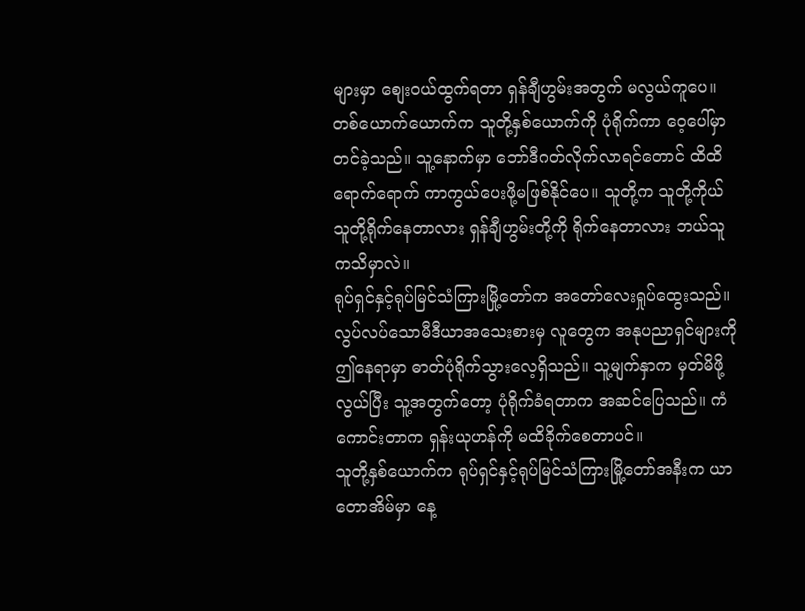များမှာ စျေးဝယ်ထွက်ရတာ ရှန်ချီဟွမ်းအတွက် မလွယ်ကူပေ။ တစ်ယောက်ယောက်က သူတို့နှစ်ယောက်ကို ပုံရိုက်ကာ ဝေ့ပေါ်မှာတင်ခဲ့သည်။ သူ့နောက်မှာ ဘော်ဒီဂတ်လိုက်လာရင်တောင် ထိထိရောက်ရောက် ကာကွယ်ပေးဖို့မဖြစ်နိုင်ပေ။ သူတို့က သူတို့ကိုယ်သူတို့ရိုက်နေတာလား ရှန်ချီဟွမ်းတို့ကို ရိုက်နေတာလား ဘယ်သူကသိမှာလဲ။
ရုပ်ရှင်နှင့်ရုပ်မြင်သံကြားမြို့တော်က အတော်လေးရှုပ်ထွေးသည်။ လွပ်လပ်သောမီဒီယာအသေးစားမှ လူတွေက အနုပညာရှင်များကို ဤနေရာမှာ ဓာတ်ပုံရိုက်သွားလေ့ရှိသည်။ သူ့မျက်နှာက မှတ်မိဖို့လွယ်ပြီး သူ့အတွက်တော့ ပုံရိုက်ခံရတာက အဆင်ပြေသည်။ ကံကောင်းတာက ရှန်းယုဟန်ကို မထိခိုက်စေတာပင်။
သူတို့နှစ်ယောက်က ရုပ်ရှင်နှင့်ရုပ်မြင်သံကြားမြို့တော်အနီးက ယာတောအိမ်မှာ နေ့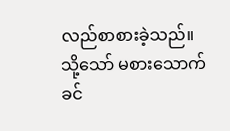လည်စာစားခဲ့သည်။ သို့သော် မစားသောက်ခင်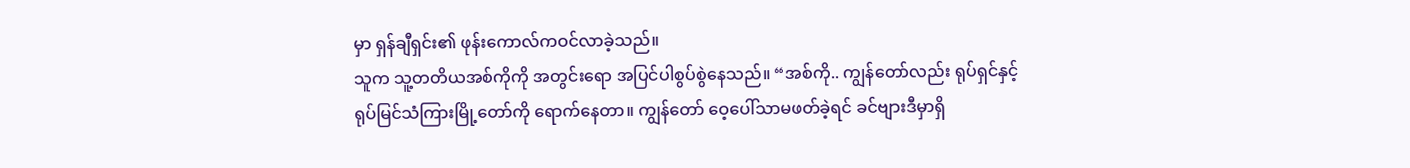မှာ ရှန်ချီရှင်း၏ ဖုန်းကောလ်ကဝင်လာခဲ့သည်။
သူက သူ့တတိယအစ်ကိုကို အတွင်းရော အပြင်ပါစွပ်စွဲနေသည်။ “အစ်ကို.. ကျွန်တော်လည်း ရုပ်ရှင်နှင့်ရုပ်မြင်သံကြားမြို့တော်ကို ရောက်နေတာ။ ကျွန်တော် ဝေ့ပေါ်သာမဖတ်ခဲ့ရင် ခင်ဗျားဒီမှာရှိ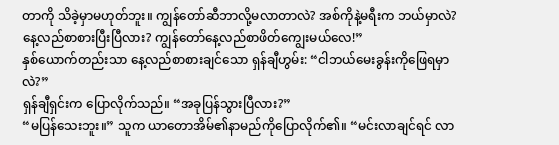တာကို သိခဲ့မှာမဟုတ်ဘူး။ ကျွန်တော်ဆီဘာလို့မလာတာလဲ? အစ်ကိုနဲ့မရီးက ဘယ်မှာလဲ? နေ့လည်စာစားပြီးပြီလား? ကျွန်တော်နေ့လည်စာဖိတ်ကျွေးမယ်လေ!”
နှစ်ယောက်တည်းသာ နေ့လည်စာစားချင်သော ရှန်ချီဟွမ်း: “ငါဘယ်မေးခွန်းကိုဖြေရမှာလဲ?”
ရှန်ချီရှင်းက ပြောလိုက်သည်။ “အခုပြန်သွားပြီလား?”
“မပြန်သေးဘူး။” သူက ယာတောအိမ်၏နာမည်ကိုပြောလိုက်၏။ “မင်းလာချင်ရင် လာ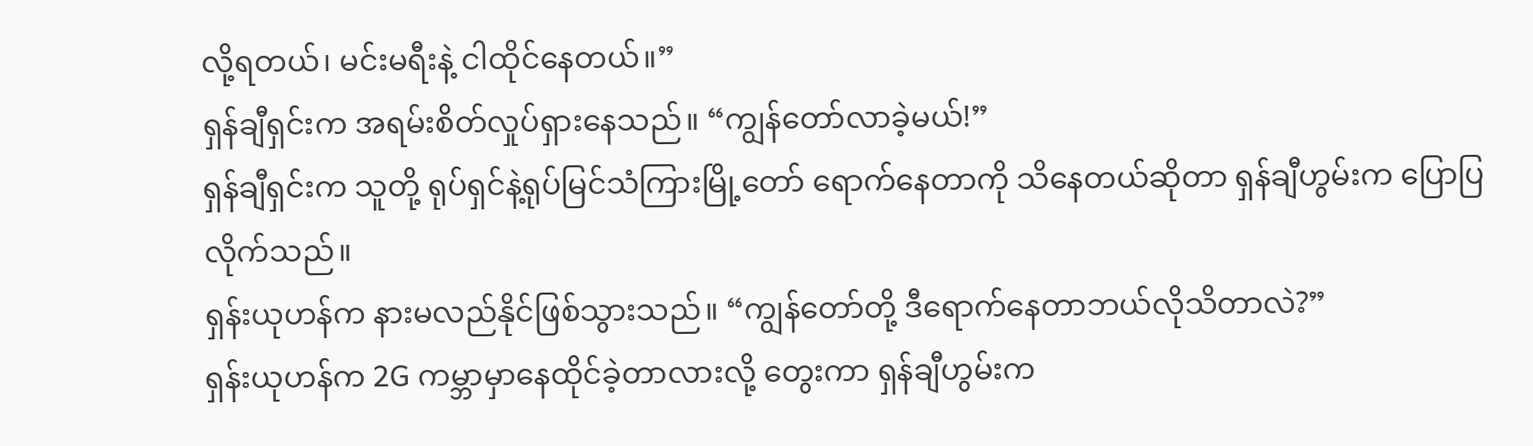လို့ရတယ်၊ မင်းမရီးနဲ့ ငါထိုင်နေတယ်။”
ရှန်ချီရှင်းက အရမ်းစိတ်လှုပ်ရှားနေသည်။ “ကျွန်တော်လာခဲ့မယ်!”
ရှန်ချီရှင်းက သူတို့ ရုပ်ရှင်နဲ့ရုပ်မြင်သံကြားမြို့တော် ရောက်နေတာကို သိနေတယ်ဆိုတာ ရှန်ချီဟွမ်းက ပြောပြလိုက်သည်။
ရှန်းယုဟန်က နားမလည်နိုင်ဖြစ်သွားသည်။ “ကျွန်တော်တို့ ဒီရောက်နေတာဘယ်လိုသိတာလဲ?”
ရှန်းယုဟန်က 2G ကမ္ဘာမှာနေထိုင်ခဲ့တာလားလို့ တွေးကာ ရှန်ချီဟွမ်းက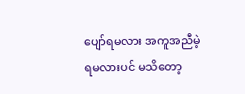ပျော်ရမလား အကူအညီမဲ့ရမလားပင် မသိတော့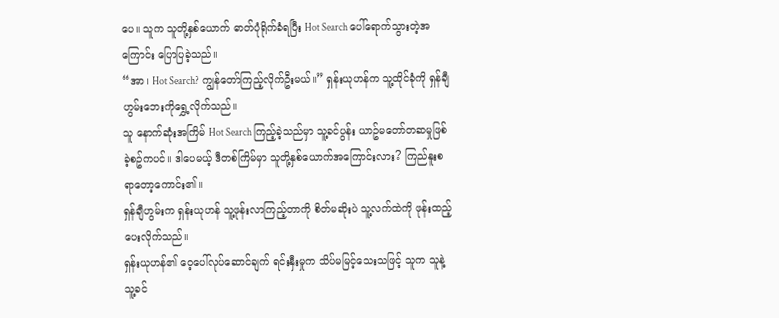ပေ။ သူက သူတို့နှစ်ယောက် ဓာတ်ပုံရိုက်ခံရပြီး Hot Search ပေါ်ရောက်သွားတဲ့အကြောင်း ပြောပြခဲ့သည်။
“အာ၊ Hot Search? ကျွန်တော်ကြည့်လိုက်ဦးမယ်။” ရှန်းယုဟန်က သူ့ထိုင်ခုံကို ရှန်ချီဟွမ်းဘေးကိုရွှေ့လိုက်သည်။
သူ နောက်ဆုံးအကြိမ် Hot Search ကြည့်ခဲ့သည်မှာ သူ့ခင်ပွန်း ယာဥ်မတော်တဆမှုဖြစ်ခဲ့စဥ်ကပင်။ ဒါပေမယ့် ဒီတစ်ကြိမ်မှာ သူတို့နှစ်ယောက်အကြောင်းလား? ကြည်နူးစရာတော့ကောင်း၏။
ရှန်ချီဟွမ်းက ရှန်းယုဟန် သူ့ဖုန်းလာကြည့်တာကို စိတ်မဆိုးပဲ သူ့လက်ထဲကို ဖုန်းထည့်ပေးလိုက်သည်။
ရှန်းယုဟန်၏ ဝေ့ပေါ်လုပ်ဆောင်ချက် ရင်းနှီးမှုက သိပ်မမြင့်သေးသဖြင့် သူက သူနဲ့ သူ့ခင်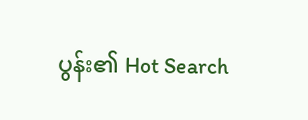ပွန်း၏ Hot Search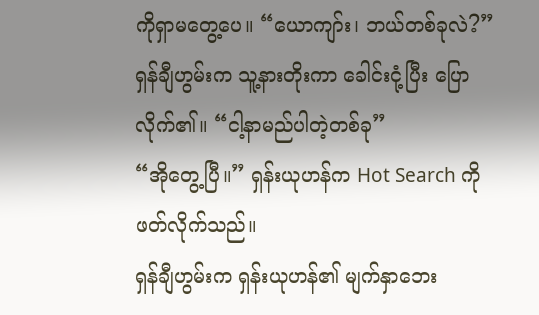ကိုရှာမတွေ့ပေ။ “ယောကျာ်း၊ ဘယ်တစ်ခုလဲ?”
ရှန်ချီဟွမ်းက သူ့နားတိုးကာ ခေါင်းငုံ့ပြီး ပြောလိုက်၏။ “ငါ့နာမည်ပါတဲ့တစ်ခု”
“အိုတွေ့ပြီ။” ရှန်းယုဟန်က Hot Search ကိုဖတ်လိုက်သည်။
ရှန်ချီဟွမ်းက ရှန်းယုဟန်၏ မျက်နှာဘေး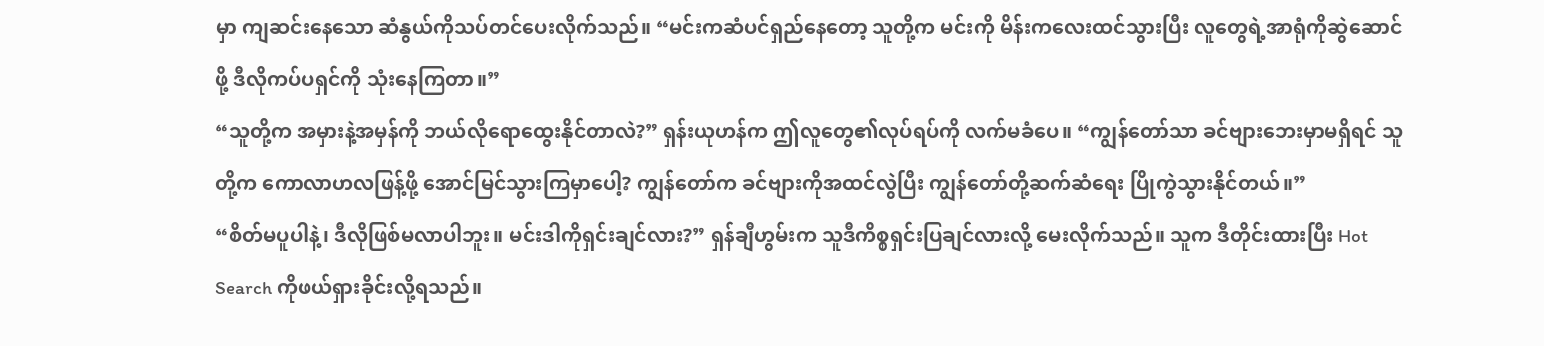မှာ ကျဆင်းနေသော ဆံနွယ်ကိုသပ်တင်ပေးလိုက်သည်။ “မင်းကဆံပင်ရှည်နေတော့ သူတို့က မင်းကို မိန်းကလေးထင်သွားပြီး လူတွေရဲ့အာရုံကိုဆွဲဆောင်ဖို့ ဒီလိုကပ်ပရှင်ကို သုံးနေကြတာ။”
“သူတို့က အမှားနဲ့အမှန်ကို ဘယ်လိုရောထွေးနိုင်တာလဲ?” ရှန်းယုဟန်က ဤလူတွေ၏လုပ်ရပ်ကို လက်မခံပေ။ “ကျွန်တော်သာ ခင်ဗျားဘေးမှာမရှိရင် သူတို့က ကောလာဟလဖြန့်ဖို့ အောင်မြင်သွားကြမှာပေါ့? ကျွန်တော်က ခင်ဗျားကိုအထင်လွဲပြီး ကျွန်တော်တို့ဆက်ဆံရေး ပြိုကွဲသွားနိုင်တယ်။”
“စိတ်မပူပါနဲ့၊ ဒီလိုဖြစ်မလာပါဘူး။ မင်းဒါကိုရှင်းချင်လား?” ရှန်ချီဟွမ်းက သူဒီကိစ္စရှင်းပြချင်လားလို့ မေးလိုက်သည်။ သူက ဒီတိုင်းထားပြီး Hot Search ကိုဖယ်ရှားခိုင်းလို့ရသည်။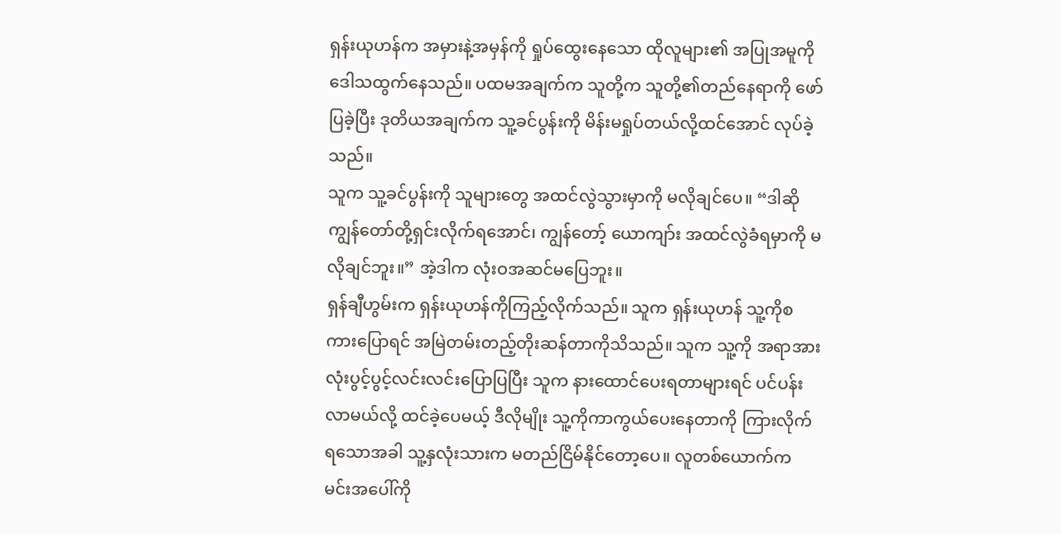ရှန်းယုဟန်က အမှားနဲ့အမှန်ကို ရှုပ်ထွေးနေသော ထိုလူများ၏ အပြုအမူကို ဒေါသထွက်နေသည်။ ပထမအချက်က သူတို့က သူတို့၏တည်နေရာကို ဖော်ပြခဲ့ပြီး ဒုတိယအချက်က သူ့ခင်ပွန်းကို မိန်းမရှုပ်တယ်လို့ထင်အောင် လုပ်ခဲ့သည်။
သူက သူ့ခင်ပွန်းကို သူများတွေ အထင်လွဲသွားမှာကို မလိုချင်ပေ။ “ဒါဆို ကျွန်တော်တို့ရှင်းလိုက်ရအောင်၊ ကျွန်တော့် ယောကျာ်း အထင်လွဲခံရမှာကို မလိုချင်ဘူး။” အဲ့ဒါက လုံးဝအဆင်မပြေဘူး။
ရှန်ချီဟွမ်းက ရှန်းယုဟန်ကိုကြည့်လိုက်သည်။ သူက ရှန်းယုဟန် သူ့ကိုစကားပြောရင် အမြဲတမ်းတည့်တိုးဆန်တာကိုသိသည်။ သူက သူ့ကို အရာအားလုံးပွင့်ပွင့်လင်းလင်းပြောပြပြီး သူက နားထောင်ပေးရတာများရင် ပင်ပန်းလာမယ်လို့ ထင်ခဲ့ပေမယ့် ဒီလိုမျိုး သူ့ကိုကာကွယ်ပေးနေတာကို ကြားလိုက်ရသောအခါ သူ့နှလုံးသားက မတည်ငြိမ်နိုင်တော့ပေ။ လူတစ်ယောက်က မင်းအပေါ်ကို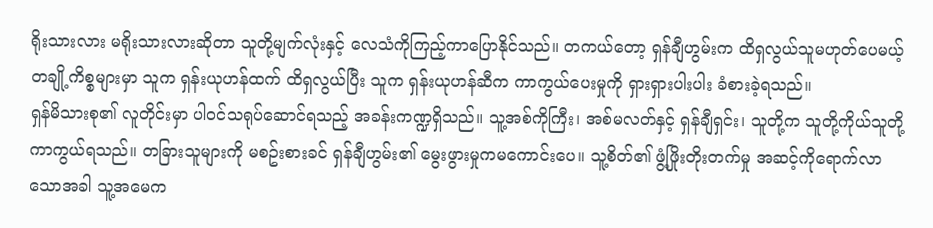ရိုးသားလား မရိုးသားလားဆိုတာ သူတို့မျက်လုံးနှင့် လေသံကိုကြည့်ကာပြောနိုင်သည်။ တကယ်တော့ ရှန်ချီဟွမ်းက ထိရှလွယ်သူမဟုတ်ပေမယ့် တချို့ကိစ္စများမှာ သူက ရှန်းယုဟန်ထက် ထိရှလွယ်ပြီး သူက ရှန်းယုဟန်ဆီက ကာကွယ်ပေးမှုကို ရှားရှားပါးပါး ခံစားခဲ့ရသည်။
ရှန်မိသားစု၏ လူတိုင်းမှာ ပါဝင်သရုပ်ဆောင်ရသည့် အခန်းကဏ္ဍရှိသည်။ သူ့အစ်ကိုကြီး၊ အစ်မလတ်နှင့် ရှန်ချီရှင်း၊ သူတို့က သူတို့ကိုယ်သူတို့ ကာကွယ်ရသည်။ တခြားသူများကို မစဥ်းစားခင် ရှန်ချီဟွမ်း၏ မွေးဖွားမှုကမကောင်းပေ။ သူ့စိတ်၏ ဖွံ့ဖြိုးတိုးတက်မှု အဆင့်ကိုရောက်လာသောအခါ သူ့အမေက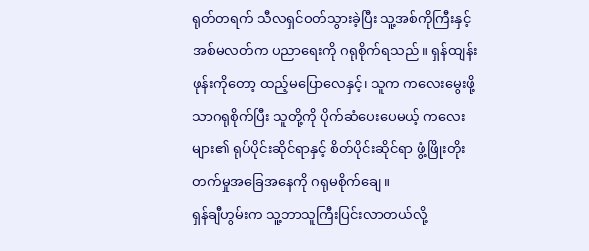ရုတ်တရက် သီလရှင်ဝတ်သွားခဲ့ပြီး သူ့အစ်ကိုကြီးနှင့် အစ်မလတ်က ပညာရေးကို ဂရုစိုက်ရသည်။ ရှန်ထျန်းဖုန်းကိုတော့ ထည့်မပြောလေနှင့်၊ သူက ကလေးမွေးဖို့သာဂရုစိုက်ပြီး သူတို့ကို ပိုက်ဆံပေးပေမယ့် ကလေးများ၏ ရုပ်ပိုင်းဆိုင်ရာနှင့် စိတ်ပိုင်းဆိုင်ရာ ဖွံ့ဖြိုးတိုးတက်မှုအခြေအနေကို ဂရုမစိုက်ချေ။
ရှန်ချီဟွမ်းက သူ့ဘာသူကြီးပြင်းလာတယ်လို့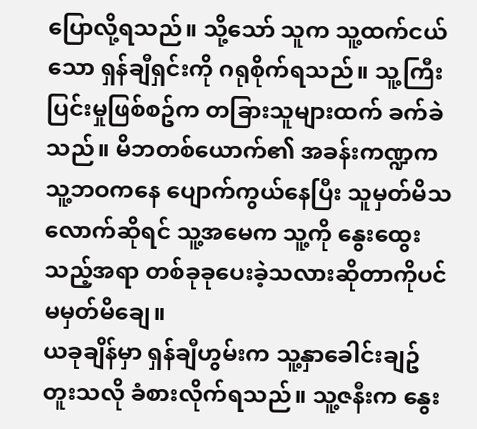ပြောလို့ရသည်။ သို့သော် သူက သူ့ထက်ငယ်သော ရှန်ချီရှင်းကို ဂရုစိုက်ရသည်။ သူ့ကြီးပြင်းမှုဖြစ်စဥ်က တခြားသူများထက် ခက်ခဲသည်။ မိဘတစ်ယောက်၏ အခန်းကဏ္ဍက သူ့ဘဝကနေ ပျောက်ကွယ်နေပြီး သူမှတ်မိသလောက်ဆိုရင် သူ့အမေက သူ့ကို နွေးထွေးသည့်အရာ တစ်ခုခုပေးခဲ့သလားဆိုတာကိုပင် မမှတ်မိချေ။
ယခုချိန်မှာ ရှန်ချီဟွမ်းက သူ့နှာခေါင်းချဥ်တူးသလို ခံစားလိုက်ရသည်။ သူ့ဇနီးက နွေး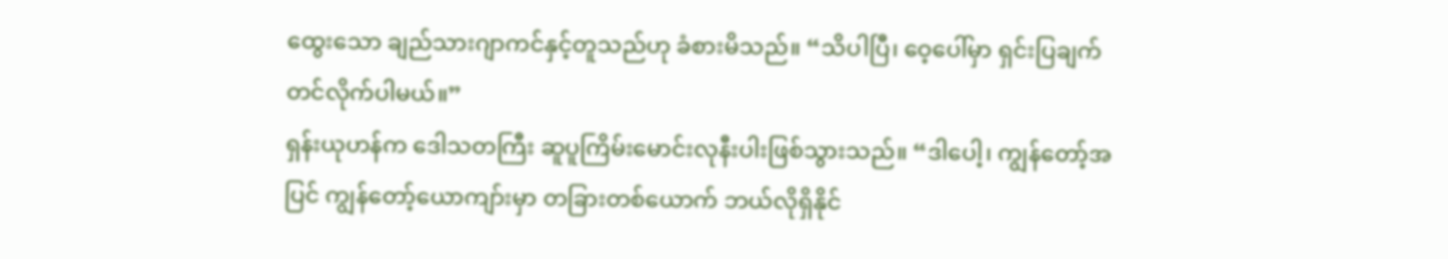ထွေးသော ချည်သားဂျာကင်နှင့်တူသည်ဟု ခံစားမိသည်။ “သိပါပြီ၊ ဝေ့ပေါ်မှာ ရှင်းပြချက်တင်လိုက်ပါမယ်။”
ရှန်းယုဟန်က ဒေါသတကြီး ဆူပူကြိမ်းမောင်းလုနီးပါးဖြစ်သွားသည်။ “ဒါပေါ့၊ ကျွန်တော့်အပြင် ကျွန်တော့်ယောကျာ်းမှာ တခြားတစ်ယောက် ဘယ်လိုရှိနိုင်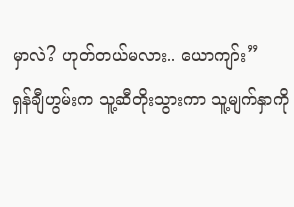မှာလဲ? ဟုတ်တယ်မလား.. ယောကျာ်း”
ရှန်ချီဟွမ်းက သူ့ဆီတိုးသွားကာ သူ့မျက်နှာကို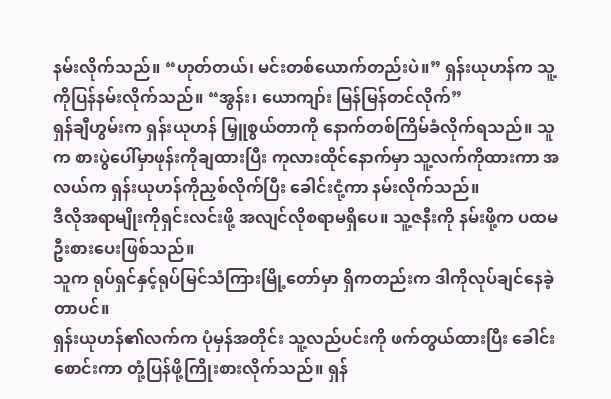နမ်းလိုက်သည်။ “ဟုတ်တယ်၊ မင်းတစ်ယောက်တည်းပဲ။” ရှန်းယုဟန်က သူ့ကိုပြန်နမ်းလိုက်သည်။ “အွန်း၊ ယောကျာ်း မြန်မြန်တင်လိုက်”
ရှန်ချီဟွမ်းက ရှန်းယုဟန် မြှူစွယ်တာကို နောက်တစ်ကြိမ်ခံလိုက်ရသည်။ သူက စားပွဲပေါ်မှာဖုန်းကိုချထားပြီး ကုလားထိုင်နောက်မှာ သူ့လက်ကိုထားကာ အလယ်က ရှန်းယုဟန်ကိုညှစ်လိုက်ပြီး ခေါင်းငုံ့ကာ နမ်းလိုက်သည်။
ဒီလိုအရာမျိုးကိုရှင်းလင်းဖို့ အလျင်လိုစရာမရှိပေ။ သူ့ဇနီးကို နမ်းဖို့က ပထမဦးစားပေးဖြစ်သည်။
သူက ရုပ်ရှင်နှင့်ရုပ်မြင်သံကြားမြို့တော်မှာ ရှိကတည်းက ဒါကိုလုပ်ချင်နေခဲ့တာပင်။
ရှန်းယုဟန်၏လက်က ပုံမှန်အတိုင်း သူ့လည်ပင်းကို ဖက်တွယ်ထားပြီး ခေါင်းစောင်းကာ တုံ့ပြန်ဖို့ကြိုးစားလိုက်သည်။ ရှန်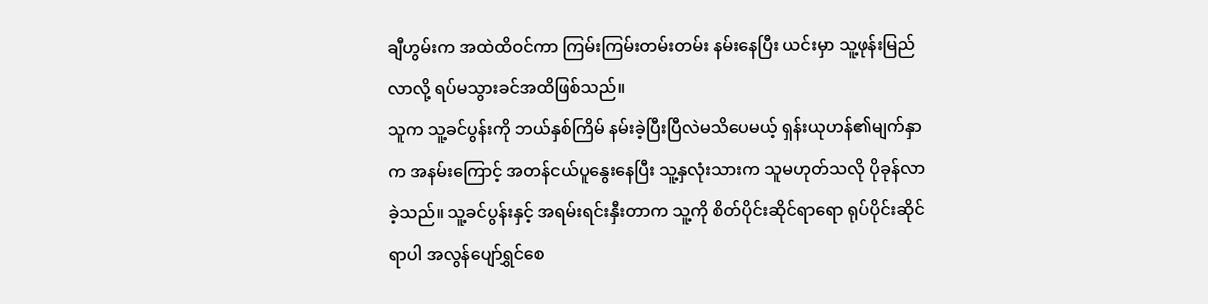ချီဟွမ်းက အထဲထိဝင်ကာ ကြမ်းကြမ်းတမ်းတမ်း နမ်းနေပြီး ယင်းမှာ သူ့ဖုန်းမြည်လာလို့ ရပ်မသွားခင်အထိဖြစ်သည်။
သူက သူ့ခင်ပွန်းကို ဘယ်နှစ်ကြိမ် နမ်းခဲ့ပြီးပြီလဲမသိပေမယ့် ရှန်းယုဟန်၏မျက်နှာက အနမ်းကြောင့် အတန်ငယ်ပူနွေးနေပြီး သူ့နှလုံးသားက သူမဟုတ်သလို ပိုခုန်လာခဲ့သည်။ သူ့ခင်ပွန်းနှင့် အရမ်းရင်းနှီးတာက သူ့ကို စိတ်ပိုင်းဆိုင်ရာရော ရုပ်ပိုင်းဆိုင်ရာပါ အလွန်ပျော်ရွှင်စေ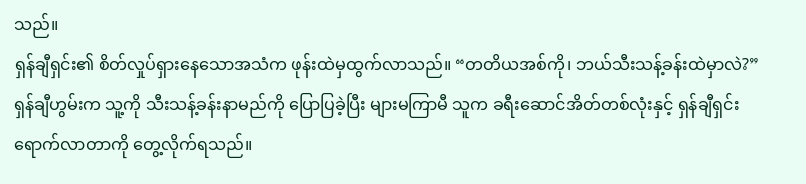သည်။
ရှန်ချီရှင်း၏ စိတ်လှုပ်ရှားနေသောအသံက ဖုန်းထဲမှထွက်လာသည်။ “တတိယအစ်ကို၊ ဘယ်သီးသန့်ခန်းထဲမှာလဲ?”
ရှန်ချီဟွမ်းက သူ့ကို သီးသန့်ခန်းနာမည်ကို ပြောပြခဲ့ပြီး များမကြာမီ သူက ခရီးဆောင်အိတ်တစ်လုံးနှင့် ရှန်ချီရှင်းရောက်လာတာကို တွေ့လိုက်ရသည်။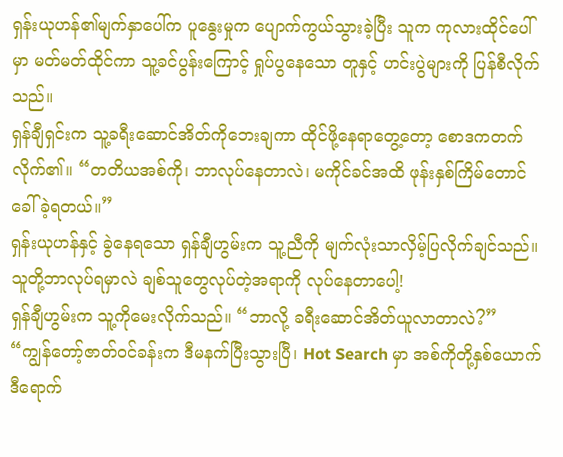ရှန်းယုဟန်၏မျက်နှာပေါ်က ပူနွေးမှုက ပျောက်ကွယ်သွားခဲ့ပြီး သူက ကုလားထိုင်ပေါ်မှာ မတ်မတ်ထိုင်ကာ သူ့ခင်ပွန်းကြောင့် ရှုပ်ပွနေသော တူနှင့် ဟင်းပွဲများကို ပြန်စီလိုက်သည်။
ရှန်ချီရှင်းက သူ့ခရီးဆောင်အိတ်ကိုဘေးချကာ ထိုင်ဖို့နေရာတွေ့တော့ စောဒကတက်လိုက်၏။ “တတိယအစ်ကို၊ ဘာလုပ်နေတာလဲ၊ မကိုင်ခင်အထိ ဖုန်းနှစ်ကြိမ်တောင်ခေါ်ခဲ့ရတယ်။”
ရှန်းယုဟန်နှင့် ခွဲနေရသော ရှန်ချီဟွမ်းက သူ့ညီကို မျက်လုံးသာလှိမ့်ပြလိုက်ချင်သည်။ သူတို့ဘာလုပ်ရမှာလဲ ချစ်သူတွေလုပ်တဲ့အရာကို လုပ်နေတာပေါ့!
ရှန်ချီဟွမ်းက သူ့ကိုမေးလိုက်သည်။ “ဘာလို့ ခရီးဆောင်အိတ်ယူလာတာလဲ?”
“ကျွန်တော့်ဇာတ်ဝင်ခန်းက ဒီမနက်ပြီးသွားပြီ၊ Hot Search မှာ အစ်ကိုတို့နှစ်ယောက် ဒီရောက်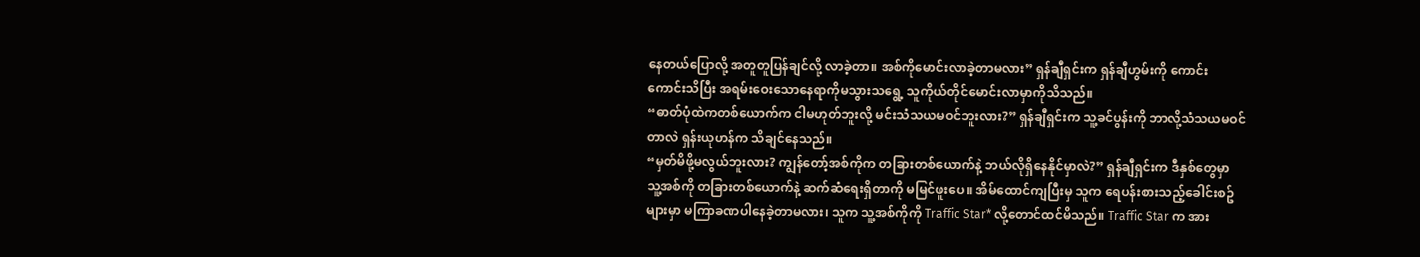နေတယ်ပြောလို့ အတူတူပြန်ချင်လို့ လာခဲ့တာ။ အစ်ကိုမောင်းလာခဲ့တာမလား” ရှန်ချီရှင်းက ရှန်ချီဟွမ်းကို ကောင်းကောင်းသိပြီး အရမ်းဝေးသောနေရာကိုမသွားသရွေ့ သူကိုယ်တိုင်မောင်းလာမှာကိုသိသည်။
“ဓာတ်ပုံထဲကတစ်ယောက်က ငါမဟုတ်ဘူးလို့ မင်းသံသယမဝင်ဘူးလား?” ရှန်ချီရှင်းက သူ့ခင်ပွန်းကို ဘာလို့သံသယမဝင်တာလဲ ရှန်းယုဟန်က သိချင်နေသည်။
“မှတ်မိဖို့မလွယ်ဘူးလား? ကျွန်တော့်အစ်ကိုက တခြားတစ်ယောက်နဲ့ ဘယ်လိုရှိနေနိုင်မှာလဲ?” ရှန်ချီရှင်းက ဒီနှစ်တွေမှာ သူ့အစ်ကို တခြားတစ်ယောက်နဲ့ ဆက်ဆံရေးရှိတာကို မမြင်ဖူးပေ။ အိမ်ထောင်ကျပြီးမှ သူက ရေပန်းစားသည့်ခေါင်းစဥ်များမှာ မကြာခဏပါနေခဲ့တာမလား၊ သူက သူ့အစ်ကိုကို Traffic Star* လို့တောင်ထင်မိသည်။ Traffic Star က အား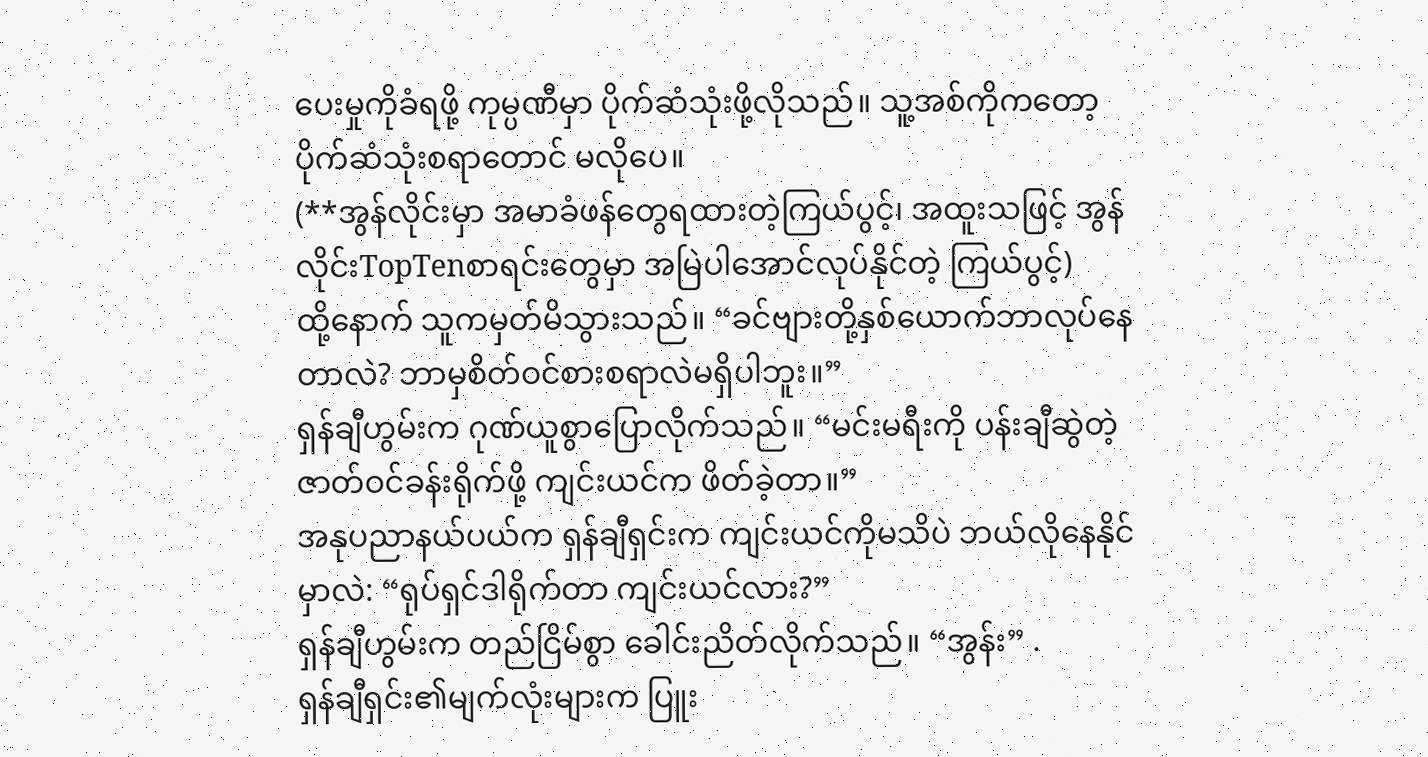ပေးမှုကိုခံရဖို့ ကုမ္ပဏီမှာ ပိုက်ဆံသုံးဖို့လိုသည်။ သူ့အစ်ကိုကတော့ ပိုက်ဆံသုံးစရာတောင် မလိုပေ။
(**အွန်လိုင်းမှာ အမာခံဖန်တွေရထားတဲ့ကြယ်ပွင့်၊ အထူးသဖြင့် အွန်လိုင်းTopTenစာရင်းတွေမှာ အမြဲပါအောင်လုပ်နိုင်တဲ့ ကြယ်ပွင့်)
ထို့နောက် သူကမှတ်မိသွားသည်။ “ခင်ဗျားတို့နှစ်ယောက်ဘာလုပ်နေတာလဲ? ဘာမှစိတ်ဝင်စားစရာလဲမရှိပါဘူး။”
ရှန်ချီဟွမ်းက ဂုဏ်ယူစွာပြောလိုက်သည်။ “မင်းမရီးကို ပန်းချီဆွဲတဲ့ဇာတ်ဝင်ခန်းရိုက်ဖို့ ကျင်းယင်က ဖိတ်ခဲ့တာ။”
အနုပညာနယ်ပယ်က ရှန်ချီရှင်းက ကျင်းယင်ကိုမသိပဲ ဘယ်လိုနေနိုင်မှာလဲ: “ရုပ်ရှင်ဒါရိုက်တာ ကျင်းယင်လား?”
ရှန်ချီဟွမ်းက တည်ငြိမ်စွာ ခေါင်းညိတ်လိုက်သည်။ “အွန်း” .
ရှန်ချီရှင်း၏မျက်လုံးများက ပြူး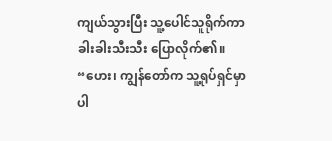ကျယ်သွားပြီး သူ့ပေါင်သူရိုက်ကာ ခါးခါးသီးသီး ပြောလိုက်၏။ “ဟေး၊ ကျွန်တော်က သူ့ရုပ်ရှင်မှာ ပါ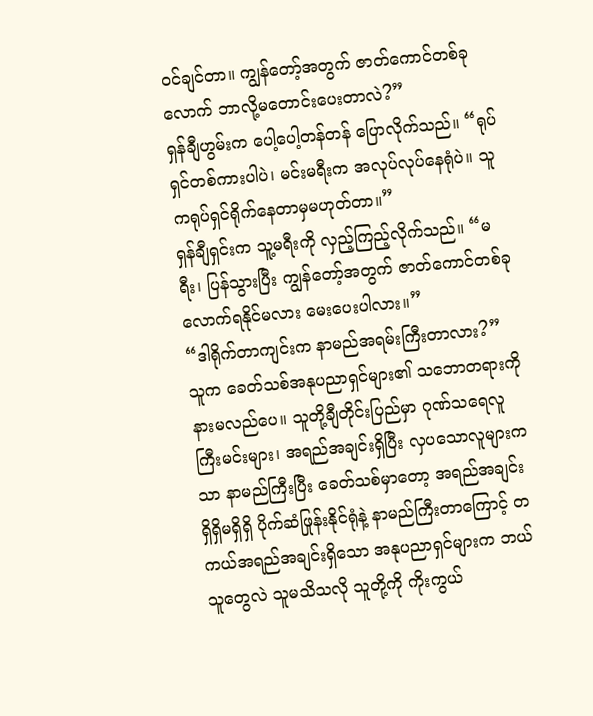ဝင်ချင်တာ။ ကျွန်တော့်အတွက် ဇာတ်ကောင်တစ်ခုလောက် ဘာလို့မတောင်းပေးတာလဲ?”
ရှန်ချီဟွမ်းက ပေါ့ပေါ့တန်တန် ပြောလိုက်သည်။ “ရုပ်ရှင်တစ်ကားပါပဲ၊ မင်းမရီးက အလုပ်လုပ်နေရုံပဲ။ သူကရုပ်ရှင်ရိုက်နေတာမှမဟုတ်တာ။”
ရှန်ချီရှင်းက သူ့မရီးကို လှည့်ကြည့်လိုက်သည်။ “မရီး၊ ပြန်သွားပြီး ကျွန်တော့်အတွက် ဇာတ်ကောင်တစ်ခုလောက်ရနိုင်မလား မေးပေးပါလား။”
“ဒါရိုက်တာကျင်းက နာမည်အရမ်းကြီးတာလား?” သူက ခေတ်သစ်အနုပညာရှင်များ၏ သဘောတရားကိုနားမလည်ပေ။ သူတို့ချီတိုင်းပြည်မှာ ဂုဏ်သရေလူကြီးမင်းများ၊ အရည်အချင်းရှိပြီး လှပသောလူများကသာ နာမည်ကြီးပြီး ခေတ်သစ်မှာတော့ အရည်အချင်းရှိရှိမရှိရှိ ပိုက်ဆံဖြုန်းနိုင်ရုံနဲ့ နာမည်ကြီးတာကြောင့် တကယ်အရည်အချင်းရှိသော အနုပညာရှင်များက ဘယ်သူတွေလဲ သူမသိသလို သူတို့ကို ကိုးကွယ်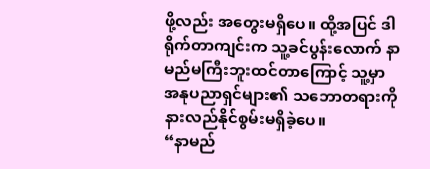ဖို့လည်း အတွေးမရှိပေ။ ထို့အပြင် ဒါရိုက်တာကျင်းက သူ့ခင်ပွန်းလောက် နာမည်မကြီးဘူးထင်တာကြောင့် သူ့မှာ အနုပညာရှင်များ၏ သဘောတရားကို နားလည်နိုင်စွမ်းမရှိခဲ့ပေ။
“နာမည်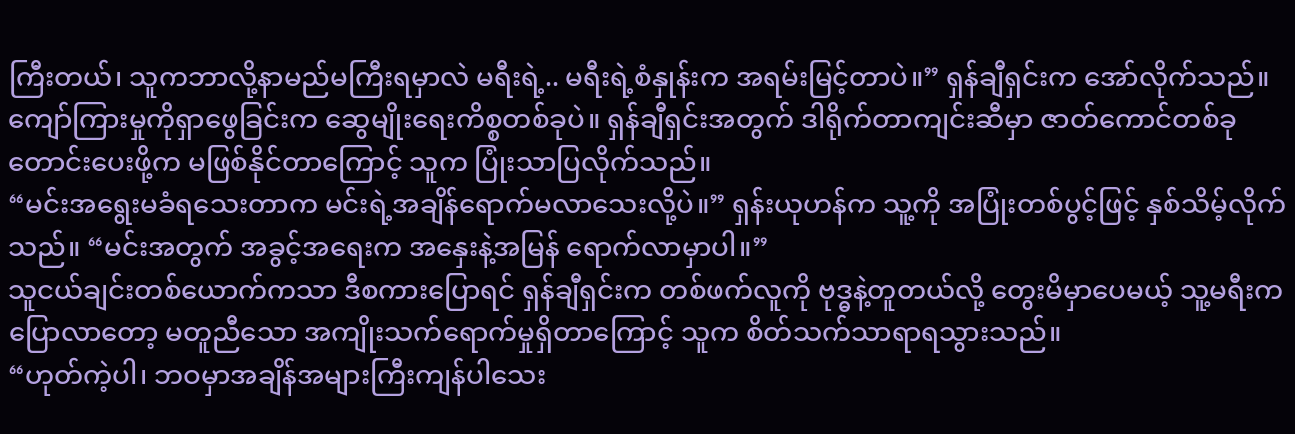ကြီးတယ်၊ သူကဘာလို့နာမည်မကြီးရမှာလဲ မရီးရဲ့.. မရီးရဲ့စံနှုန်းက အရမ်းမြင့်တာပဲ။” ရှန်ချီရှင်းက အော်လိုက်သည်။
ကျော်ကြားမှုကိုရှာဖွေခြင်းက ဆွေမျိုးရေးကိစ္စတစ်ခုပဲ။ ရှန်ချီရှင်းအတွက် ဒါရိုက်တာကျင်းဆီမှာ ဇာတ်ကောင်တစ်ခုတောင်းပေးဖို့က မဖြစ်နိုင်တာကြောင့် သူက ပြုံးသာပြလိုက်သည်။
“မင်းအရွေးမခံရသေးတာက မင်းရဲ့အချိန်ရောက်မလာသေးလို့ပဲ။” ရှန်းယုဟန်က သူ့ကို အပြုံးတစ်ပွင့်ဖြင့် နှစ်သိမ့်လိုက်သည်။ “မင်းအတွက် အခွင့်အရေးက အနှေးနဲ့အမြန် ရောက်လာမှာပါ။”
သူငယ်ချင်းတစ်ယောက်ကသာ ဒီစကားပြောရင် ရှန်ချီရှင်းက တစ်ဖက်လူကို ဗုဒ္ဓနဲ့တူတယ်လို့ တွေးမိမှာပေမယ့် သူ့မရီးက ပြောလာတော့ မတူညီသော အကျိုးသက်ရောက်မှုရှိတာကြောင့် သူက စိတ်သက်သာရာရသွားသည်။
“ဟုတ်ကဲ့ပါ၊ ဘဝမှာအချိန်အများကြီးကျန်ပါသေး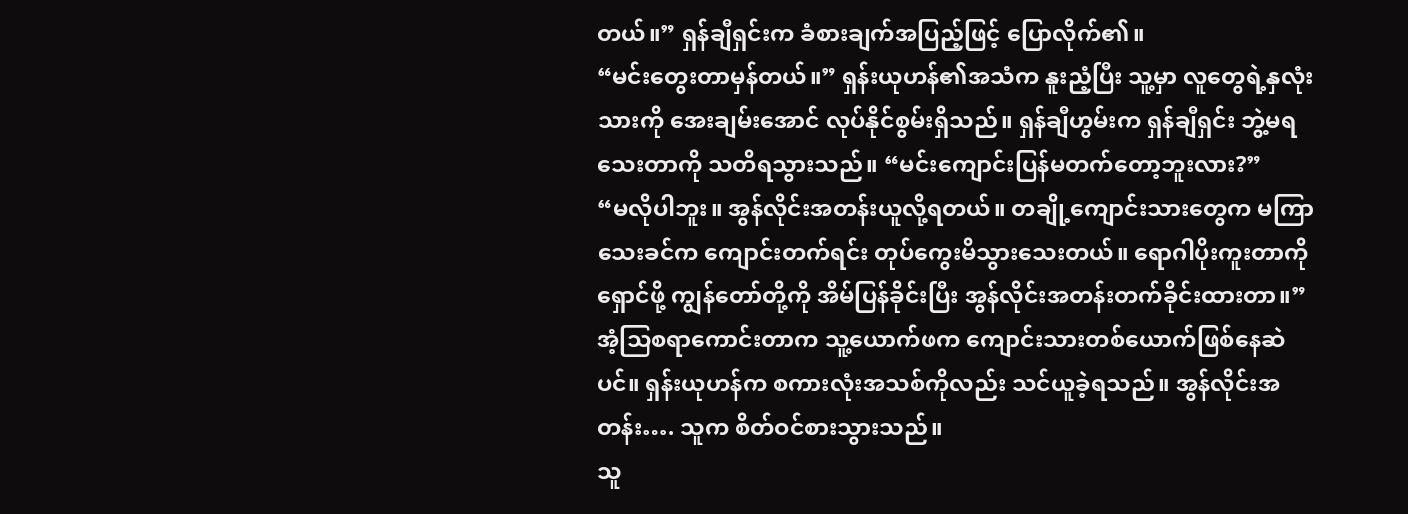တယ်။” ရှန်ချီရှင်းက ခံစားချက်အပြည့်ဖြင့် ပြောလိုက်၏။
“မင်းတွေးတာမှန်တယ်။” ရှန်းယုဟန်၏အသံက နူးညံ့ပြီး သူ့မှာ လူတွေရဲ့နှလုံးသားကို အေးချမ်းအောင် လုပ်နိုင်စွမ်းရှိသည်။ ရှန်ချီဟွမ်းက ရှန်ချီရှင်း ဘွဲ့မရသေးတာကို သတိရသွားသည်။ “မင်းကျောင်းပြန်မတက်တော့ဘူးလား?”
“မလိုပါဘူး။ အွန်လိုင်းအတန်းယူလို့ရတယ်။ တချို့ကျောင်းသားတွေက မကြာသေးခင်က ကျောင်းတက်ရင်း တုပ်ကွေးမိသွားသေးတယ်။ ရောဂါပိုးကူးတာကိုရှောင်ဖို့ ကျွန်တော်တို့ကို အိမ်ပြန်ခိုင်းပြီး အွန်လိုင်းအတန်းတက်ခိုင်းထားတာ။”
အံ့သြစရာကောင်းတာက သူ့ယောက်ဖက ကျောင်းသားတစ်ယောက်ဖြစ်နေဆဲပင်။ ရှန်းယုဟန်က စကားလုံးအသစ်ကိုလည်း သင်ယူခဲ့ရသည်။ အွန်လိုင်းအတန်း…. သူက စိတ်ဝင်စားသွားသည်။
သူ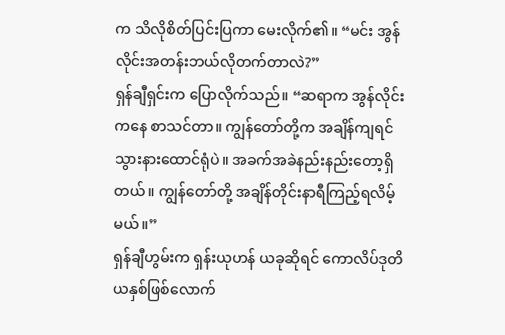က သိလိုစိတ်ပြင်းပြကာ မေးလိုက်၏။ “မင်း အွန်လိုင်းအတန်းဘယ်လိုတက်တာလဲ?”
ရှန်ချီရှင်းက ပြောလိုက်သည်။ “ဆရာက အွန်လိုင်းကနေ စာသင်တာ။ ကျွန်တော်တို့က အချိန်ကျရင် သွားနားထောင်ရုံပဲ။ အခက်အခဲနည်းနည်းတော့ရှိတယ်။ ကျွန်တော်တို့ အချိန်တိုင်းနာရီကြည့်ရလိမ့်မယ်။”
ရှန်ချီဟွမ်းက ရှန်းယုဟန် ယခုဆိုရင် ကောလိပ်ဒုတိယနှစ်ဖြစ်လောက်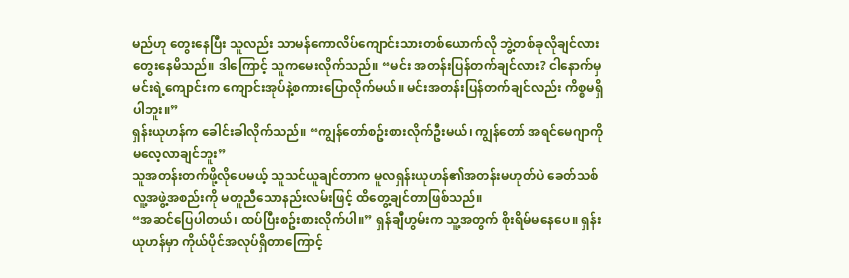မည်ဟု တွေးနေပြီး သူလည်း သာမန်ကောလိပ်ကျောင်းသားတစ်ယောက်လို ဘွဲ့တစ်ခုလိုချင်လား တွေးနေမိသည်။ ဒါကြောင့် သူကမေးလိုက်သည်။ “မင်း အတန်းပြန်တက်ချင်လား? ငါနောက်မှ မင်းရဲ့ကျောင်းက ကျောင်းအုပ်နဲ့စကားပြောလိုက်မယ်။ မင်းအတန်းပြန်တက်ချင်လည်း ကိစ္စမရှိပါဘူး။”
ရှန်းယုဟန်က ခေါင်းခါလိုက်သည်။ “ကျွန်တော်စဥ်းစားလိုက်ဦးမယ်၊ ကျွန်တော် အရင်မေဂျာကို မလေ့လာချင်ဘူး”
သူအတန်းတက်ဖို့လိုပေမယ့် သူသင်ယူချင်တာက မူလရှန်းယုဟန်၏အတန်းမဟုတ်ပဲ ခေတ်သစ်လူ့အဖွဲ့အစည်းကို မတူညီသောနည်းလမ်းဖြင့် ထိတွေ့ချင်တာဖြစ်သည်။
“အဆင်ပြေပါတယ်၊ ထပ်ပြီးစဥ်းစားလိုက်ပါ။” ရှန်ချီဟွမ်းက သူ့အတွက် စိုးရိမ်မနေပေ။ ရှန်းယုဟန်မှာ ကိုယ်ပိုင်အလုပ်ရှိတာကြောင့်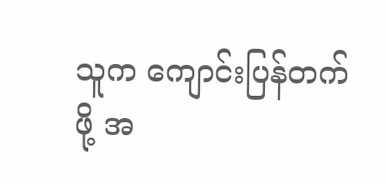သူက ကျောင်းပြန်တက်ဖို့ အ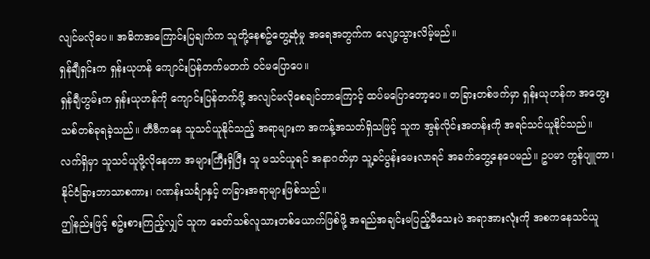လျင်မလိုပေ။ အဓိကအကြောင်းပြချက်က သူတို့နေစဥ်တွေ့ဆုံမှု အရေအတွက်က လျော့သွားလိမ့်မည်။
ရှန်ချီရှင်းက ရှန်းယုဟန် ကျောင်းပြန်တက်မတက် ဝင်မပြောပေ။
ရှန်ချီဟွမ်းက ရှန်းယုဟန်ကို ကျောင်းပြန်တက်ဖို့ အလျင်မလိုစေချင်တာကြောင့် ထပ်မပြောတော့ပေ။ တခြားတစ်ဖက်မှာ ရှန်းယုဟန်က အတွေးသစ်တစ်ခုရခဲ့သည်။ တီဗီကနေ သူသင်ယူနိုင်သည့် အရာများက အကန့်အသတ်ရှိသဖြင့် သူက အွန်လိုင်းအတန်းကို အရင်သင်ယူနိုင်သည်။ လက်ရှိမှာ သူသင်ယူဖို့လိုနေတာ အများကြီးရှိပြီး သူ မသင်ယူရင် အနာဂတ်မှာ သူ့ခင်ပွန်းမေးလာရင် အခက်တွေ့နေပေမည်။ ဥပမာ ကွန်ပျူတာ၊ နိုင်ငံခြားဘာသာစကား၊ ဂဏန်းသင်္ချာနှင့် တခြားအရာများဖြစ်သည်။
ဤနည်းဖြင့် စဥ်းစားကြည့်လျှင် သူက ခေတ်သစ်လူသားတစ်ယောက်ဖြစ်ဖို့ အရည်အချင်းမပြည့်မီသေးပဲ အရာအားလုံးကို အစကနေသင်ယူ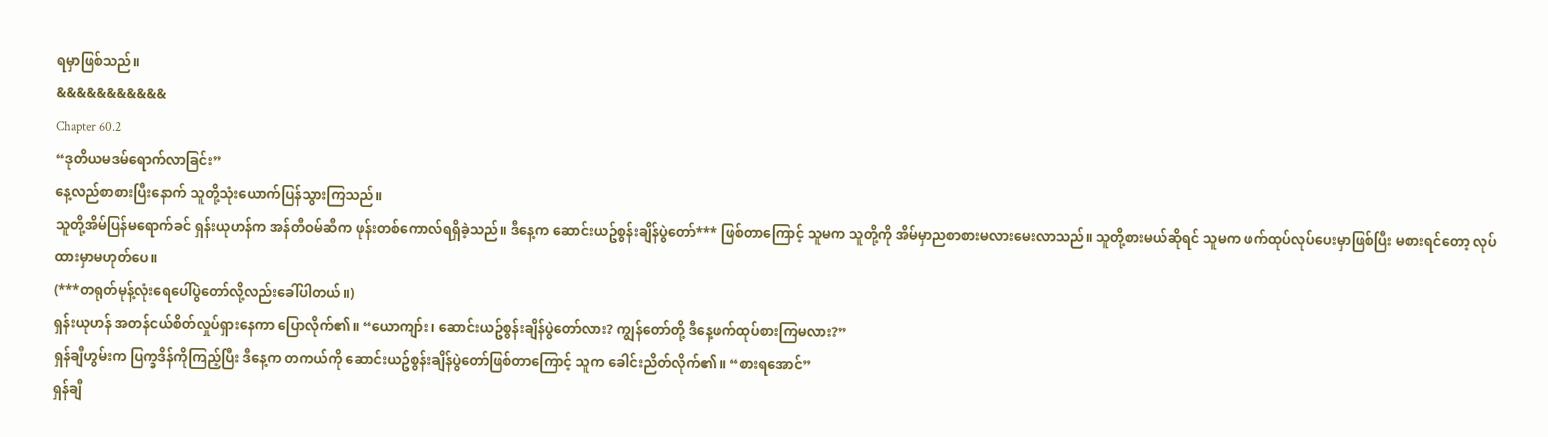ရမှာဖြစ်သည်။
&&&&&&&&&&&
Chapter 60.2
“ဒုတိယမဒမ်ရောက်လာခြင်း”
နေ့လည်စာစားပြီးနောက် သူတို့သုံးယောက်ပြန်သွားကြသည်။
သူတို့အိမ်ပြန်မရောက်ခင် ရှန်းယုဟန်က အန်တီဝမ်ဆီက ဖုန်းတစ်ကောလ်ရရှိခဲ့သည်။ ဒီနေ့က ဆောင်းယဥ်စွန်းချိန်ပွဲတော်*** ဖြစ်တာကြောင့် သူမက သူတို့ကို အိမ်မှာညစာစားမလားမေးလာသည်။ သူတို့စားမယ်ဆိုရင် သူမက ဖက်ထုပ်လုပ်ပေးမှာဖြစ်ပြီး မစားရင်တော့ လုပ်ထားမှာမဟုတ်ပေ။
(***တရုတ်မုန့်လုံးရေပေါ်ပွဲတော်လို့လည်းခေါ်ပါတယ်။)
ရှန်းယုဟန် အတန်ငယ်စိတ်လှုပ်ရှားနေကာ ပြောလိုက်၏။ “ယောကျာ်း၊ ဆောင်းယဥ်စွန်းချိန်ပွဲတော်လား? ကျွန်တော်တို့ ဒီနေ့ဖက်ထုပ်စားကြမလား?”
ရှန်ချီဟွမ်းက ပြက္ခဒိန်ကိုကြည့်ပြီး ဒီနေ့က တကယ်ကို ဆောင်းယဥ်စွန်းချိန်ပွဲတော်ဖြစ်တာကြောင့် သူက ခေါင်းညိတ်လိုက်၏။ “စားရအောင်”
ရှန်ချီ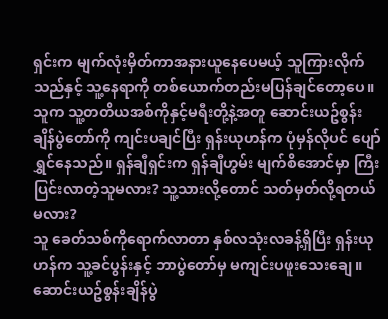ရှင်းက မျက်လုံးမှိတ်ကာအနားယူနေပေမယ့် သူကြားလိုက်သည်နှင့် သူ့နေရာကို တစ်ယောက်တည်းမပြန်ချင်တော့ပေ။ သူက သူ့တတိယအစ်ကိုနှင့်မရီးတို့နဲ့အတူ ဆောင်းယဥ်စွန်းချိန်ပွဲတော်ကို ကျင်းပချင်ပြီး ရှန်းယုဟန်က ပုံမှန်လိုပင် ပျော်ရွှင်နေသည်။ ရှန်ချီရှင်းက ရှန်ချီဟွမ်း မျက်စိအောင်မှာ ကြီးပြင်းလာတဲ့သူမလား? သူ့သားလို့တောင် သတ်မှတ်လို့ရတယ်မလား?
သူ ခေတ်သစ်ကိုရောက်လာတာ နှစ်လသုံးလခန့်ရှိပြီး ရှန်းယုဟန်က သူ့ခင်ပွန်းနှင့် ဘာပွဲတော်မှ မကျင်းပဖူးသေးချေ။ ဆောင်းယဥ်စွန်းချိန်ပွဲ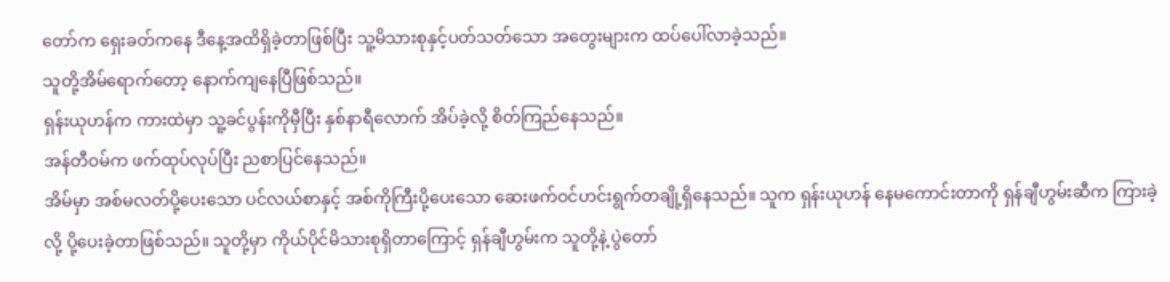တော်က ရှေးခတ်ကနေ ဒီနေ့အထိရှိခဲ့တာဖြစ်ပြီး သူ့မိသားစုနှင့်ပတ်သတ်သော အတွေးများက ထပ်ပေါ်လာခဲ့သည်။
သူတို့အိမ်ရောက်တော့ နောက်ကျနေပြီဖြစ်သည်။
ရှန်းယုဟန်က ကားထဲမှာ သူ့ခင်ပွန်းကိုမှီပြီး နှစ်နာရီလောက် အိပ်ခဲ့လို့ စိတ်ကြည်နေသည်။
အန်တီဝမ်က ဖက်ထုပ်လုပ်ပြီး ညစာပြင်နေသည်။
အိမ်မှာ အစ်မလတ်ပို့ပေးသော ပင်လယ်စာနှင့် အစ်ကိုကြီးပို့ပေးသော ဆေးဖက်ဝင်ဟင်းရွက်တချို့ရှိနေသည်။ သူက ရှန်းယုဟန် နေမကောင်းတာကို ရှန်ချီဟွမ်းဆီက ကြားခဲ့လို့ ပို့ပေးခဲ့တာဖြစ်သည်။ သူတို့မှာ ကိုယ်ပိုင်မိသားစုရှိတာကြောင့် ရှန်ချီဟွမ်းက သူတို့နဲ့ ပွဲတော်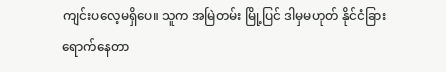ကျင်းပလေ့မရှိပေ။ သူက အမြဲတမ်း မြို့ပြင် ဒါမှမဟုတ် နိုင်ငံခြားရောက်နေတာ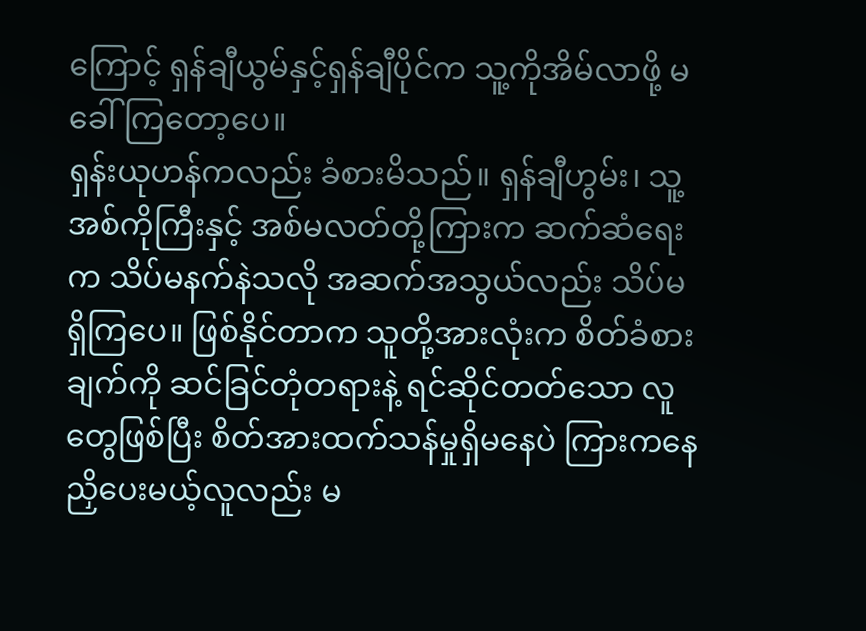ကြောင့် ရှန်ချီယွမ်နှင့်ရှန်ချီပိုင်က သူ့ကိုအိမ်လာဖို့ မခေါ်ကြတော့ပေ။
ရှန်းယုဟန်ကလည်း ခံစားမိသည်။ ရှန်ချီဟွမ်း၊ သူ့အစ်ကိုကြီးနှင့် အစ်မလတ်တို့ကြားက ဆက်ဆံရေးက သိပ်မနက်နဲသလို အဆက်အသွယ်လည်း သိပ်မရှိကြပေ။ ဖြစ်နိုင်တာက သူတို့အားလုံးက စိတ်ခံစားချက်ကို ဆင်ခြင်တုံတရားနဲ့ ရင်ဆိုင်တတ်သော လူတွေဖြစ်ပြီး စိတ်အားထက်သန်မှုရှိမနေပဲ ကြားကနေညှိပေးမယ့်လူလည်း မ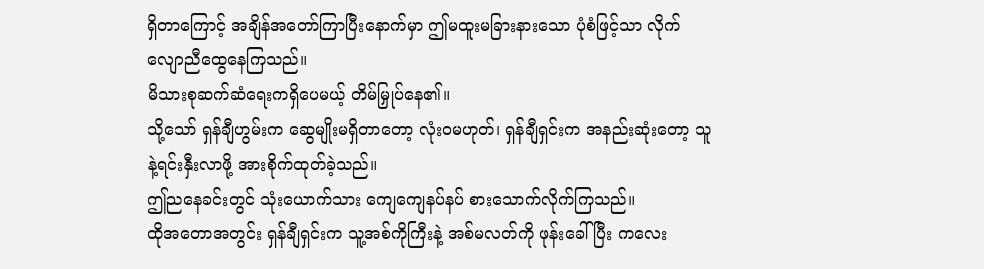ရှိတာကြောင့် အချိန်အတော်ကြာပြီးနောက်မှာ ဤမထူးမခြားနားသော ပုံစံဖြင့်သာ လိုက်လျောညီထွေနေကြသည်။
မိသားစုဆက်ဆံရေးကရှိပေမယ့် တိမ်မြှုပ်နေ၏။
သို့သော် ရှန်ချီဟွမ်းက ဆွေမျိုးမရှိတာတော့ လုံးဝမဟုတ်၊ ရှန်ချီရှင်းက အနည်းဆုံးတော့ သူနဲ့ရင်းနှီးလာဖို့ အားစိုက်ထုတ်ခဲ့သည်။
ဤညနေခင်းတွင် သုံးယောက်သား ကျေကျေနပ်နပ် စားသောက်လိုက်ကြသည်။
ထိုအတောအတွင်း ရှန်ချီရှင်းက သူ့အစ်ကိုကြီးနဲ့ အစ်မလတ်ကို ဖုန်းခေါ်ပြီး ကလေး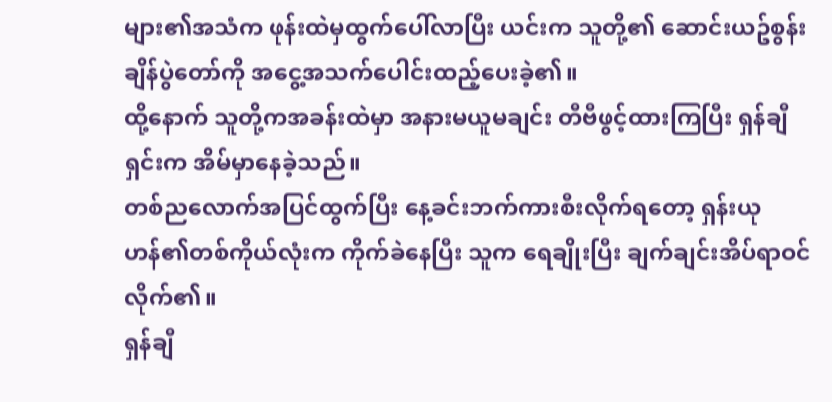များ၏အသံက ဖုန်းထဲမှထွက်ပေါ်လာပြီး ယင်းက သူတို့၏ ဆောင်းယဥ်စွန်းချိန်ပွဲတော်ကို အငွေ့အသက်ပေါင်းထည့်ပေးခဲ့၏။
ထို့နောက် သူတို့ကအခန်းထဲမှာ အနားမယူမချင်း တီဗီဖွင့်ထားကြပြီး ရှန်ချီရှင်းက အိမ်မှာနေခဲ့သည်။
တစ်ညလောက်အပြင်ထွက်ပြီး နေ့ခင်းဘက်ကားစီးလိုက်ရတော့ ရှန်းယုဟန်၏တစ်ကိုယ်လုံးက ကိုက်ခဲနေပြီး သူက ရေချိုးပြီး ချက်ချင်းအိပ်ရာဝင်လိုက်၏။
ရှန်ချီ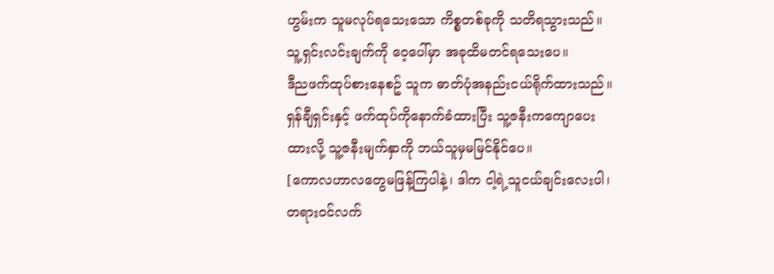ဟွမ်းက သူမလုပ်ရသေးသော ကိစ္စတစ်ခုကို သတိရသွားသည်။ သူ့ရှင်းလင်းချက်ကို ဝေ့ပေါ်မှာ အခုထိမတင်ရသေးပေ။
ဒီညဖက်ထုပ်စားနေစဥ် သူက ဓာတ်ပုံအနည်းငယ်ရိုက်ထားသည်။ ရှန်ချီရှင်းနှင့် ဖက်ထုပ်ကိုနောက်ခံထားပြီး သူ့ဇနီးကကျောပေးထားလို့ သူ့ဇနီးမျက်နှာကို ဘယ်သူမှမမြင်နိုင်ပေ။
[ကောလဟာလတွေမဖြန့်ကြပါနဲ့၊ ဒါက ငါ့ရဲ့သူငယ်ချင်းလေးပါ၊ တရားဝင်လက်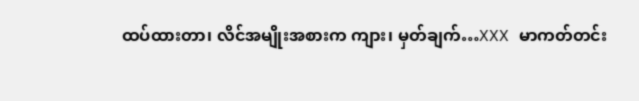ထပ်ထားတာ၊ လိင်အမျိုးအစားက ကျား၊ မှတ်ချက်…XXX မာကတ်တင်း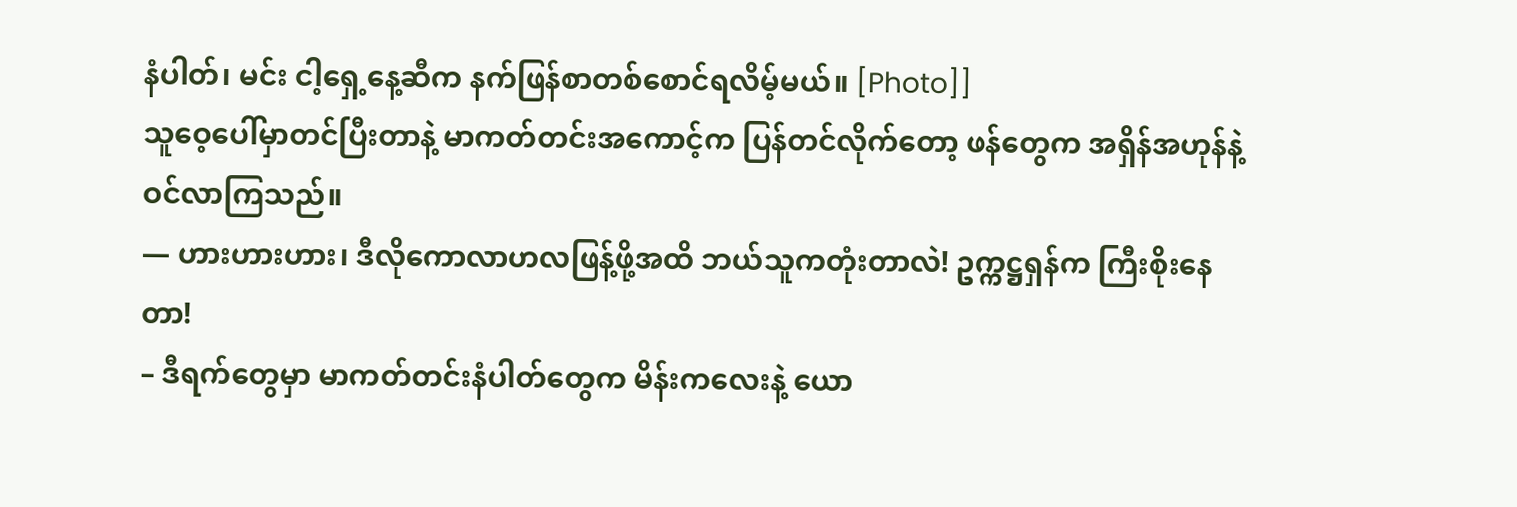နံပါတ်၊ မင်း ငါ့ရှေ့နေ့ဆီက နက်ဖြန်စာတစ်စောင်ရလိမ့်မယ်။ [Photo]]
သူဝေ့ပေါ်မှာတင်ပြီးတာနဲ့ မာကတ်တင်းအကောင့်က ပြန်တင်လိုက်တော့ ဖန်တွေက အရှိန်အဟုန်နဲ့ ဝင်လာကြသည်။
— ဟားဟားဟား၊ ဒီလိုကောလာဟလဖြန့်ဖို့အထိ ဘယ်သူကတုံးတာလဲ! ဥက္ကဋ္ဌရှန်က ကြီးစိုးနေတာ!
– ဒီရက်တွေမှာ မာကတ်တင်းနံပါတ်တွေက မိန်းကလေးနဲ့ ယော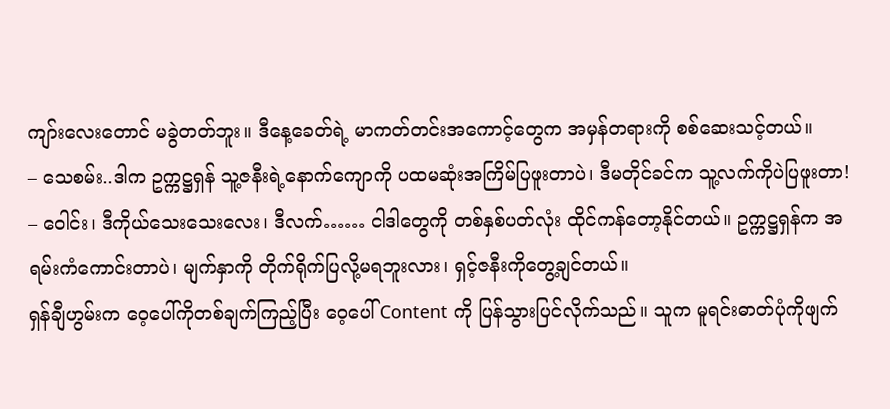ကျာ်းလေးတောင် မခွဲတတ်ဘူး။ ဒီနေ့ခေတ်ရဲ့ မာကတ်တင်းအကောင့်တွေက အမှန်တရားကို စစ်ဆေးသင့်တယ်။
– သေစမ်း..ဒါက ဥက္ကဋ္ဌရှန် သူ့ဇနီးရဲ့နောက်ကျောကို ပထမဆုံးအကြိမ်ပြဖူးတာပဲ၊ ဒီမတိုင်ခင်က သူ့လက်ကိုပဲပြဖူးတာ!
– ဝေါင်း၊ ဒီကိုယ်သေးသေးလေး၊ ဒီလက်…… ငါဒါတွေကို တစ်နှစ်ပတ်လုံး ထိုင်ကန်တော့နိုင်တယ်။ ဥက္ကဋ္ဌရှန်က အရမ်းကံကောင်းတာပဲ၊ မျက်နှာကို တိုက်ရိုက်ပြလို့မရဘူးလား၊ ရှင့်ဇနီးကိုတွေ့ချင်တယ်။
ရှန်ချီဟွမ်းက ဝေ့ပေါ်ကိုတစ်ချက်ကြည့်ပြီး ဝေ့ပေါ် Content ကို ပြန်သွားပြင်လိုက်သည်။ သူက မူရင်းဓာတ်ပုံကိုဖျက်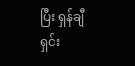ပြီး ရှန်ချီရှင်း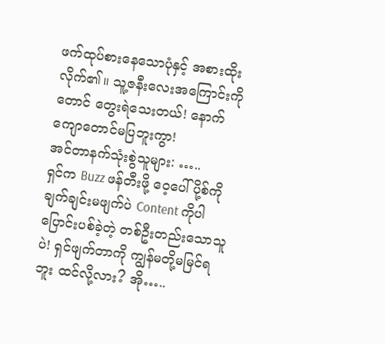ဖက်ထုပ်စားနေသောပုံနှင့် အစားထိုးလိုက်၏။ သူ့ဇနီးလေးအကြောင်းကိုတောင် တွေးရဲသေးတယ်! နောက်ကျောတောင်မပြဘူးကွာ!
အင်တာနက်သုံးစွဲသူများ: …..
ရှင်က Buzz ဖန်တီးဖို့ ဝေ့ပေါ်ပို့စ်ကို ချက်ချင်းမဖျက်ပဲ Content ကိုပါပြောင်းပစ်ခဲ့တဲ့ တစ်ဦးတည်းသောသူပဲ! ရှင်ဖျက်တာကို ကျွန်မတို့မမြင်ရဘူး ထင်လို့လား? အို…..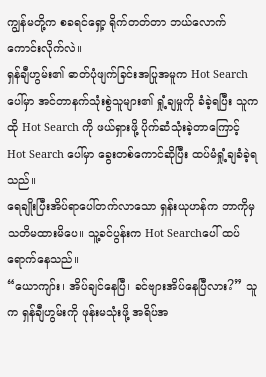ကျွန်မတို့က စခရင်ရှော့ ရိုက်တတ်တာ ဘယ်လောက်ကောင်းလိုက်လဲ။
ရှန်ချီဟွမ်း၏ ဓာတ်ပုံဖျက်ခြင်းအပြုအမူက Hot Search ပေါ်မှာ အင်တာနက်သုံးစွဲသူများ၏ ရှုံ့ချမှုကို ခံခဲ့ရပြီး သူက ထို Hot Search ကို ဖယ်ရှားဖို့ ပိုက်ဆံသုံးခဲ့တာကြောင့် Hot Search ပေါ်မှာ ခွေးတစ်ကောင်ဆိုပြီး ထပ်မံရှုံ့ချခံခဲ့ရသည်။
ရေချိုးပြီးအိပ်ရာပေါ်တက်လာသော ရှန်းယုဟန်က ဘာကိုမှသတိမထားမိပေ။ သူ့ခင်ပွန်းက Hot Searchပေါ် ထပ်ရောက်နေသည်။
“ယောကျာ်း၊ အိပ်ချင်နေပြီ၊ ခင်ဗျားအိပ်နေပြီလား?” သူက ရှန်ချီဟွမ်းကို ဖုန်းမသုံးဖို့ အရိပ်အ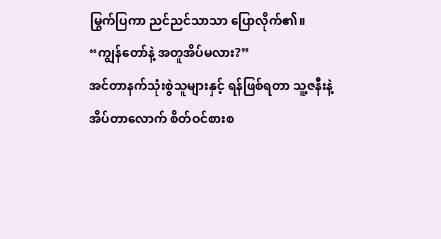မြွက်ပြကာ ညင်ညင်သာသာ ပြောလိုက်၏။ “ကျွန်တော်နဲ့ အတူအိပ်မလား?”
အင်တာနက်သုံးစွဲသူများနှင့် ရန်ဖြစ်ရတာ သူ့ဇနီးနဲ့အိပ်တာလောက် စိတ်ဝင်စားစ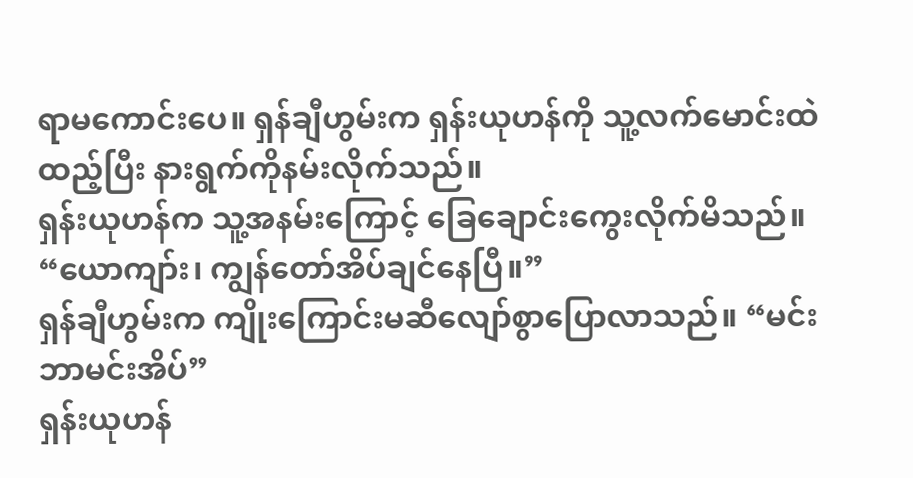ရာမကောင်းပေ။ ရှန်ချီဟွမ်းက ရှန်းယုဟန်ကို သူ့လက်မောင်းထဲထည့်ပြီး နားရွက်ကိုနမ်းလိုက်သည်။
ရှန်းယုဟန်က သူ့အနမ်းကြောင့် ခြေချောင်းကွေးလိုက်မိသည်။ “ယောကျာ်း၊ ကျွန်တော်အိပ်ချင်နေပြီ။”
ရှန်ချီဟွမ်းက ကျိုးကြောင်းမဆီလျော်စွာပြောလာသည်။ “မင်းဘာမင်းအိပ်”
ရှန်းယုဟန်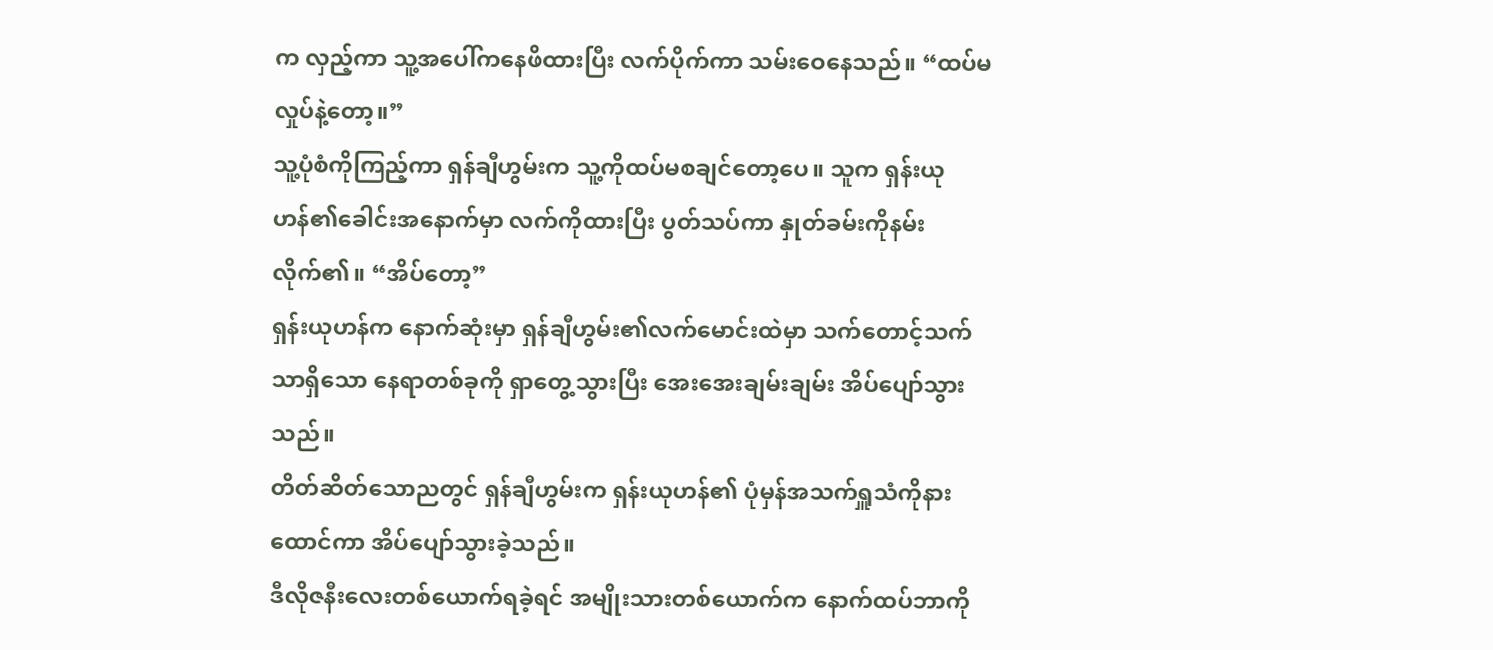က လှည့်ကာ သူ့အပေါ်ကနေဖိထားပြီး လက်ပိုက်ကာ သမ်းဝေနေသည်။ “ထပ်မလှုပ်နဲ့တော့။”
သူ့ပုံစံကိုကြည့်ကာ ရှန်ချီဟွမ်းက သူ့ကိုထပ်မစချင်တော့ပေ။ သူက ရှန်းယုဟန်၏ခေါင်းအနောက်မှာ လက်ကိုထားပြီး ပွတ်သပ်ကာ နှုတ်ခမ်းကိုနမ်းလိုက်၏။ “အိပ်တော့”
ရှန်းယုဟန်က နောက်ဆုံးမှာ ရှန်ချီဟွမ်း၏လက်မောင်းထဲမှာ သက်တောင့်သက်သာရှိသော နေရာတစ်ခုကို ရှာတွေ့သွားပြီး အေးအေးချမ်းချမ်း အိပ်ပျော်သွားသည်။
တိတ်ဆိတ်သောညတွင် ရှန်ချီဟွမ်းက ရှန်းယုဟန်၏ ပုံမှန်အသက်ရှူသံကိုနားထောင်ကာ အိပ်ပျော်သွားခဲ့သည်။
ဒီလိုဇနီးလေးတစ်ယောက်ရခဲ့ရင် အမျိုးသားတစ်ယောက်က နောက်ထပ်ဘာကို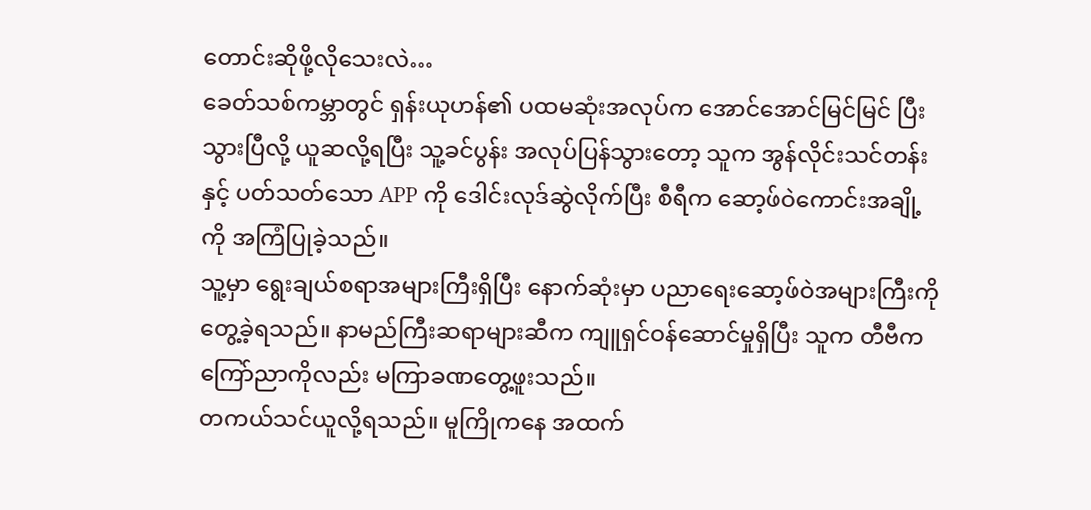တောင်းဆိုဖို့လိုသေးလဲ…
ခေတ်သစ်ကမ္ဘာတွင် ရှန်းယုဟန်၏ ပထမဆုံးအလုပ်က အောင်အောင်မြင်မြင် ပြီးသွားပြီလို့ ယူဆလို့ရပြီး သူ့ခင်ပွန်း အလုပ်ပြန်သွားတော့ သူက အွန်လိုင်းသင်တန်းနှင့် ပတ်သတ်သော APP ကို ဒေါင်းလုဒ်ဆွဲလိုက်ပြီး စီရီက ဆော့ဖ်ဝဲကောင်းအချို့ကို အကြံပြုခဲ့သည်။
သူ့မှာ ရွေးချယ်စရာအများကြီးရှိပြီး နောက်ဆုံးမှာ ပညာရေးဆော့ဖ်ဝဲအများကြီးကို တွေ့ခဲ့ရသည်။ နာမည်ကြီးဆရာများဆီက ကျူရှင်ဝန်ဆောင်မှုရှိပြီး သူက တီဗီက ကြော်ညာကိုလည်း မကြာခဏတွေ့ဖူးသည်။
တကယ်သင်ယူလို့ရသည်။ မူကြိုကနေ အထက်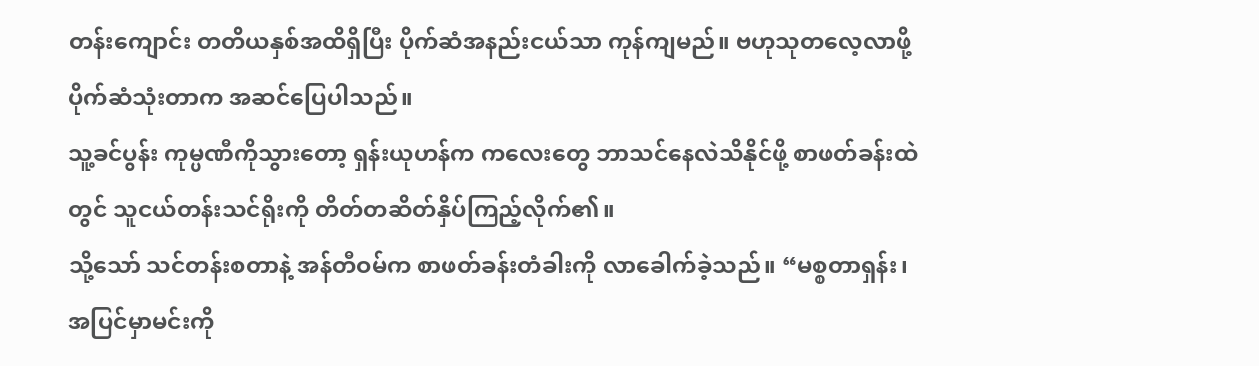တန်းကျောင်း တတိယနှစ်အထိရှိပြီး ပိုက်ဆံအနည်းငယ်သာ ကုန်ကျမည်။ ဗဟုသုတလေ့လာဖို့ ပိုက်ဆံသုံးတာက အဆင်ပြေပါသည်။
သူ့ခင်ပွန်း ကုမ္ပဏီကိုသွားတော့ ရှန်းယုဟန်က ကလေးတွေ ဘာသင်နေလဲသိနိုင်ဖို့ စာဖတ်ခန်းထဲတွင် သူငယ်တန်းသင်ရိုးကို တိတ်တဆိတ်နှိပ်ကြည့်လိုက်၏။
သို့သော် သင်တန်းစတာနဲ့ အန်တီဝမ်က စာဖတ်ခန်းတံခါးကို လာခေါက်ခဲ့သည်။ “မစ္စတာရှန်း၊ အပြင်မှာမင်းကို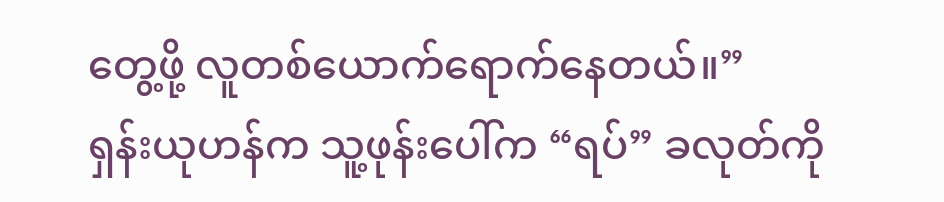တွေ့ဖို့ လူတစ်ယောက်ရောက်နေတယ်။”
ရှန်းယုဟန်က သူ့ဖုန်းပေါ်က “ရပ်” ခလုတ်ကို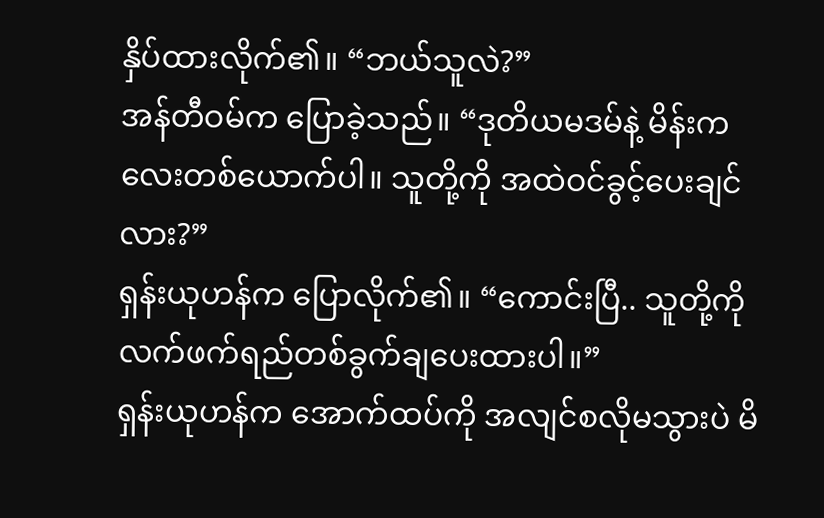နှိပ်ထားလိုက်၏။ “ဘယ်သူလဲ?”
အန်တီဝမ်က ပြောခဲ့သည်။ “ဒုတိယမဒမ်နဲ့ မိန်းကလေးတစ်ယောက်ပါ။ သူတို့ကို အထဲဝင်ခွင့်ပေးချင်လား?”
ရှန်းယုဟန်က ပြောလိုက်၏။ “ကောင်းပြီ.. သူတို့ကို လက်ဖက်ရည်တစ်ခွက်ချပေးထားပါ။”
ရှန်းယုဟန်က အောက်ထပ်ကို အလျင်စလိုမသွားပဲ မိ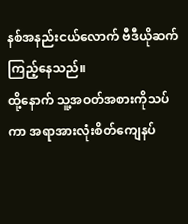နစ်အနည်းငယ်လောက် ဗီဒီယိုဆက်ကြည့်နေသည်။
ထို့နောက် သူ့အဝတ်အစားကိုသပ်ကာ အရာအားလုံးစိတ်ကျေနပ်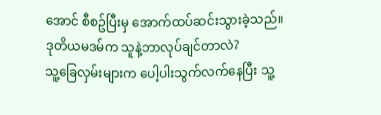အောင် စီစဥ်ပြီးမှ အောက်ထပ်ဆင်းသွားခဲ့သည်။
ဒုတိယမဒမ်က သူနဲ့ဘာလုပ်ချင်တာလဲ?
သူ့ခြေလှမ်းများက ပေါ့ပါးသွက်လက်နေပြီး သူ့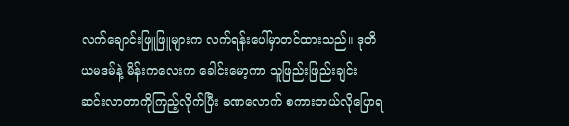လက်ချောင်းဖြူဖြူများက လက်ရန်းပေါ်မှာတင်ထားသည်။ ဒုတိယမဒမ်နဲ့ မိန်းကလေးက ခေါင်းမော့ကာ သူဖြည်းဖြည်းချင်း ဆင်းလာတာကိုကြည့်လိုက်ပြီး ခဏလောက် စကားဘယ်လိုပြောရ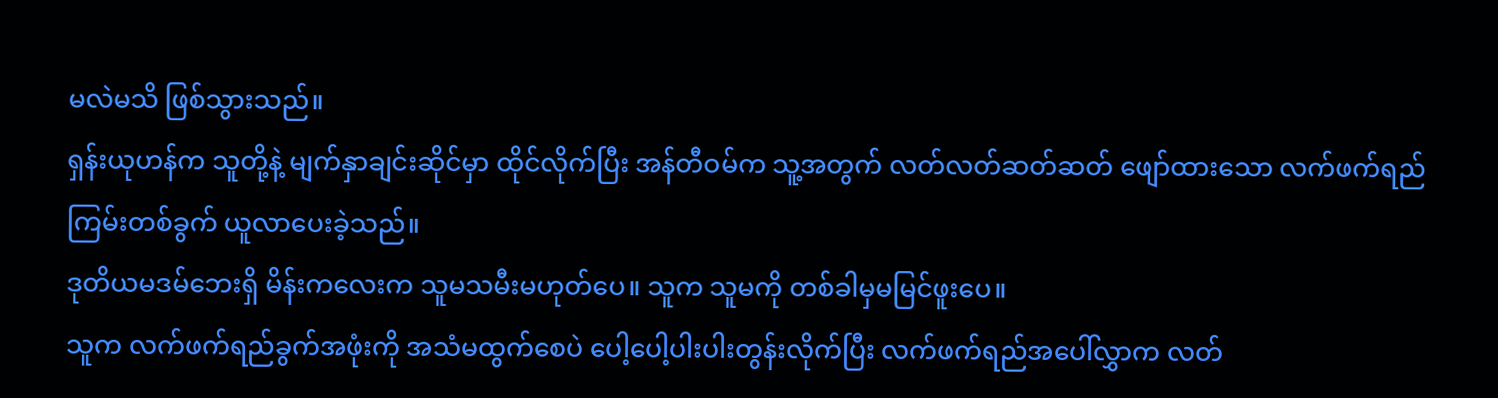မလဲမသိ ဖြစ်သွားသည်။
ရှန်းယုဟန်က သူတို့နဲ့ မျက်နှာချင်းဆိုင်မှာ ထိုင်လိုက်ပြီး အန်တီဝမ်က သူ့အတွက် လတ်လတ်ဆတ်ဆတ် ဖျော်ထားသော လက်ဖက်ရည်ကြမ်းတစ်ခွက် ယူလာပေးခဲ့သည်။
ဒုတိယမဒမ်ဘေးရှိ မိန်းကလေးက သူမသမီးမဟုတ်ပေ။ သူက သူမကို တစ်ခါမှမမြင်ဖူးပေ။
သူက လက်ဖက်ရည်ခွက်အဖုံးကို အသံမထွက်စေပဲ ပေါ့ပေါ့ပါးပါးတွန်းလိုက်ပြီး လက်ဖက်ရည်အပေါ်လွှာက လတ်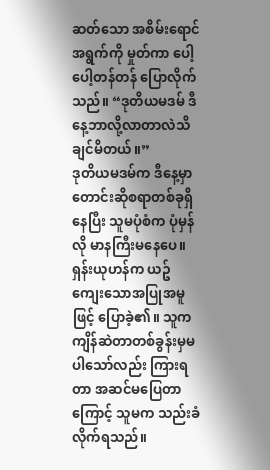ဆတ်သော အစိမ်းရောင်အရွက်ကို မှုတ်ကာ ပေါ့ပေါ့တန်တန် ပြောလိုက်သည်။ “ဒုတိယမဒမ် ဒီနေ့ဘာလို့လာတာလဲသိချင်မိတယ်။”
ဒုတိယမဒမ်က ဒီနေ့မှာ တောင်းဆိုစရာတစ်ခုရှိနေပြီး သူမပုံစံက ပုံမှန်လို မာနကြီးမနေပေ။ ရှန်းယုဟန်က ယဥ်ကျေးသောအပြုအမူဖြင့် ပြောခဲ့၏။ သူက ကျိန်ဆဲတာတစ်ခွန်းမှမပါသော်လည်း ကြားရတာ အဆင်မပြေတာကြောင့် သူမက သည်းခံလိုက်ရသည်။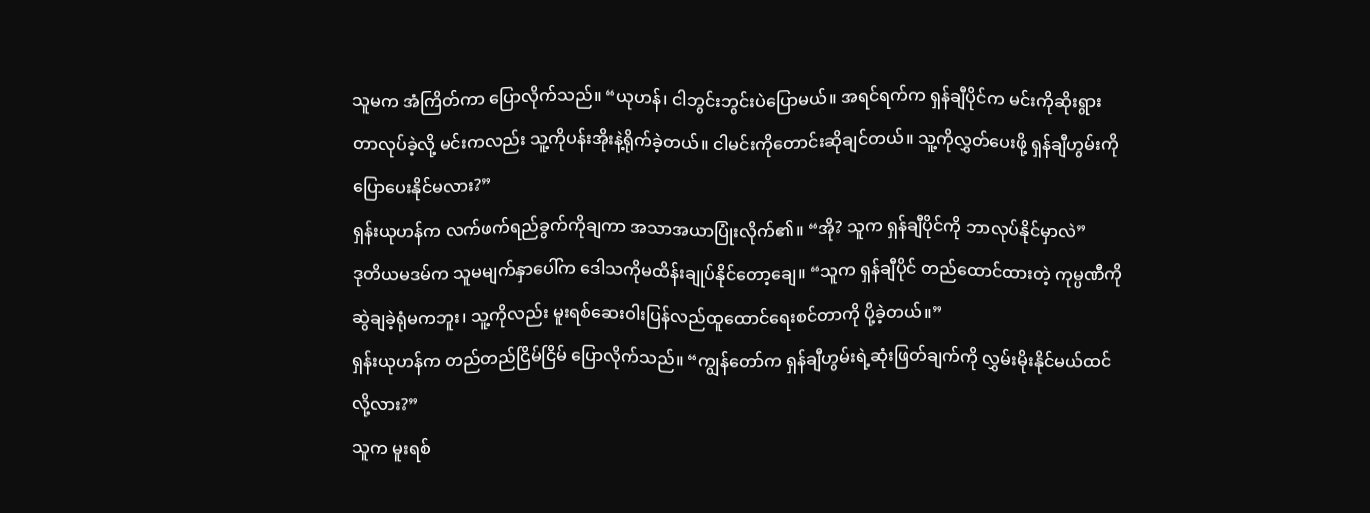သူမက အံကြိတ်ကာ ပြောလိုက်သည်။ “ယုဟန်၊ ငါဘွင်းဘွင်းပဲပြောမယ်။ အရင်ရက်က ရှန်ချီပိုင်က မင်းကိုဆိုးရွားတာလုပ်ခဲ့လို့ မင်းကလည်း သူ့ကိုပန်းအိုးနဲ့ရိုက်ခဲ့တယ်။ ငါမင်းကိုတောင်းဆိုချင်တယ်။ သူ့ကိုလွှတ်ပေးဖို့ ရှန်ချီဟွမ်းကို ပြောပေးနိုင်မလား?”
ရှန်းယုဟန်က လက်ဖက်ရည်ခွက်ကိုချကာ အသာအယာပြုံးလိုက်၏။ “အို? သူက ရှန်ချီပိုင်ကို ဘာလုပ်နိုင်မှာလဲ”
ဒုတိယမဒမ်က သူမမျက်နှာပေါ်က ဒေါသကိုမထိန်းချုပ်နိုင်တော့ချေ။ “သူက ရှန်ချီပိုင် တည်ထောင်ထားတဲ့ ကုမ္ပဏီကို ဆွဲချခဲ့ရုံမကဘူး၊ သူ့ကိုလည်း မူးရစ်ဆေးဝါးပြန်လည်ထူထောင်ရေးစင်တာကို ပို့ခဲ့တယ်။”
ရှန်းယုဟန်က တည်တည်ငြိမ်ငြိမ် ပြောလိုက်သည်။ “ကျွန်တော်က ရှန်ချီဟွမ်းရဲ့ဆုံးဖြတ်ချက်ကို လွှမ်းမိုးနိုင်မယ်ထင်လို့လား?”
သူက မူးရစ်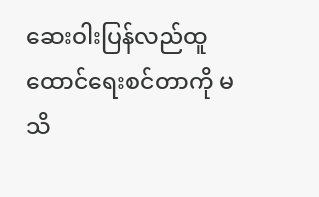ဆေးဝါးပြန်လည်ထူထောင်ရေးစင်တာကို မသိ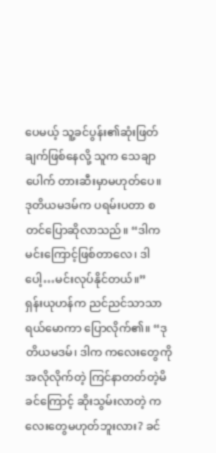ပေမယ့် သူ့ခင်ပွန်း၏ဆုံးဖြတ်ချက်ဖြစ်နေလို့ သူက သေချာပေါက် တားဆီးမှာမဟုတ်ပေ။
ဒုတိယမဒမ်က ပရမ်းပတာ စတင်ပြောဆိုလာသည်။ “ဒါက မင်းကြောင့်ဖြစ်တာလေ၊ ဒါပေါ့…မင်းလုပ်နိုင်တယ်။”
ရှန်းယုဟန်က ညင်ညင်သာသာ ရယ်မောကာ ပြောလိုက်၏။ “ဒုတိယမဒမ်၊ ဒါက ကလေးတွေကို အလိုလိုက်တဲ့ ကြင်နာတတ်တဲ့မိခင်ကြောင့် ဆိုးသွမ်းလာတဲ့ ကလေးတွေမဟုတ်ဘူးလား? ခင်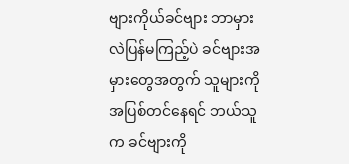ဗျားကိုယ်ခင်ဗျား ဘာမှားလဲပြန်မကြည့်ပဲ ခင်ဗျားအမှားတွေအတွက် သူများကိုအပြစ်တင်နေရင် ဘယ်သူက ခင်ဗျားကို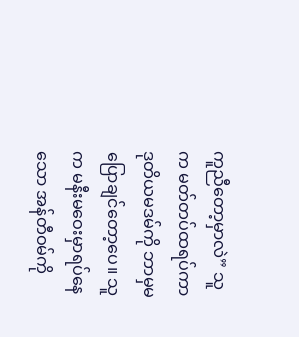ကူညီတော့မှာလဲ” သူက မတ်တပ်ထရပ်ကာ ဒုတိယမဒမ်ကို ဘာမှမပြောချင်တော့ပေ။ သူက မနီးမဝေးမှာရပ်နေသော အန်တီဝမ်ကို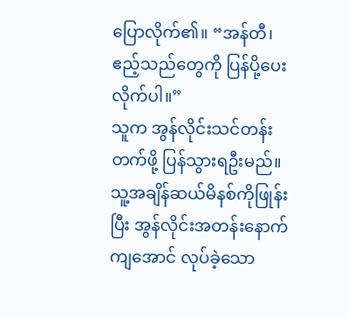ပြောလိုက်၏။ “အန်တီ၊ ဧည့်သည်တွေကို ပြန်ပို့ပေးလိုက်ပါ။”
သူက အွန်လိုင်းသင်တန်းတက်ဖို့ ပြန်သွားရဦးမည်။ သူ့အချိန်ဆယ်မိနစ်ကိုဖြုန်းပြီး အွန်လိုင်းအတန်းနောက်ကျအောင် လုပ်ခဲ့သော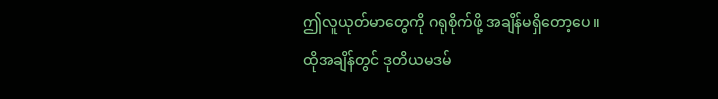ဤလူယုတ်မာတွေကို ဂရုစိုက်ဖို့ အချိန်မရှိတော့ပေ။
ထိုအချိန်တွင် ဒုတိယမဒမ်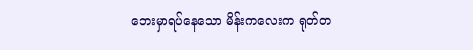ဘေးမှာရပ်နေသော မိန်းကလေးက ရုတ်တ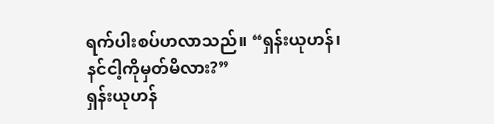ရက်ပါးစပ်ဟလာသည်။ “ရှန်းယုဟန်၊ နင်ငါ့ကိုမှတ်မိလား?”
ရှန်းယုဟန်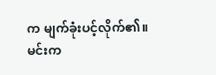က မျက်ခုံးပင့်လိုက်၏။ မင်းက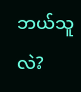ဘယ်သူလဲ?